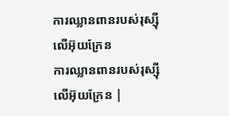ការឈ្លានពានរបស់រុស្ស៊ីលើអ៊ុយក្រែន
ការឈ្លានពានរបស់រុស្ស៊ីលើអ៊ុយក្រែន |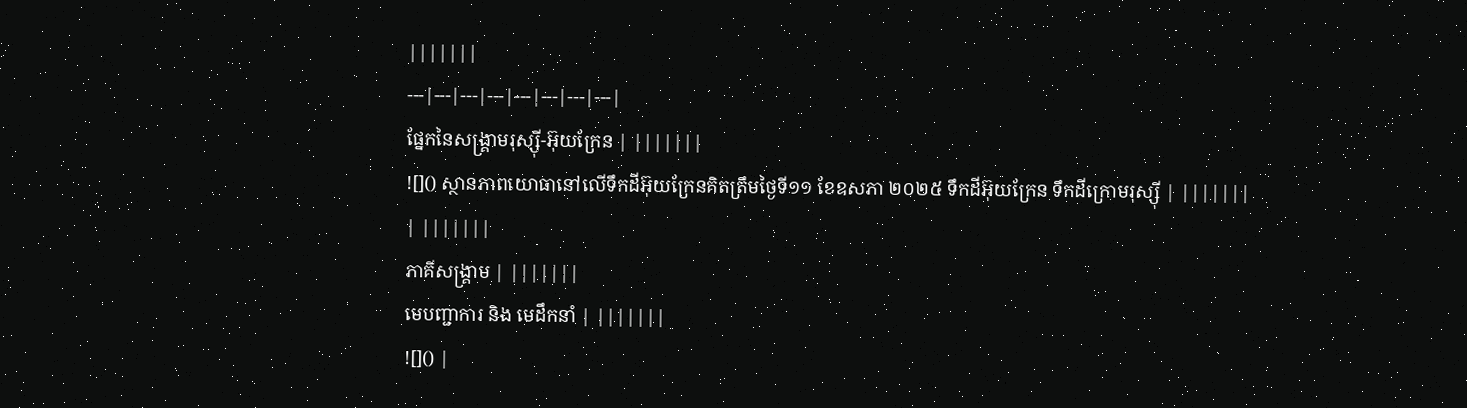|||||||
---|---|---|---|---|---|---|---|
ផ្នែកនៃសង្គ្រាមរុស្ស៊ី-អ៊ុយក្រែន | |||||||
![]() ស្ថានភាពយោធានៅលើទឹកដីអ៊ុយក្រែនគិតត្រឹមថ្ងៃទី១១ ខែឧសភា ២០២៥ ទឹកដីអ៊ុយក្រែន ទឹកដីក្រោមរុស្ស៊ី | |||||||
| |||||||
ភាគីសង្គ្រាម | |||||||
មេបញ្ជាការ និង មេដឹកនាំ | |||||||
![]() |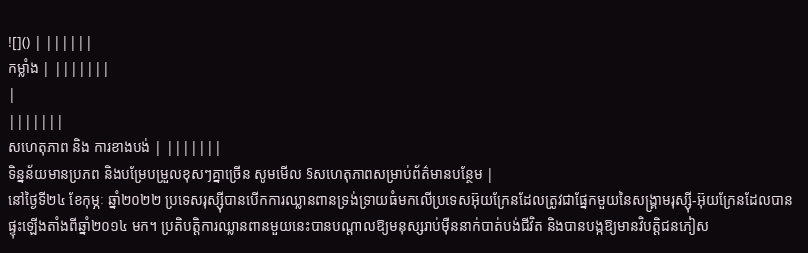![]() | ||||||
កម្លាំង | |||||||
|
|||||||
សហេតុភាព និង ការខាងបង់ | |||||||
ទិន្នន័យមានប្រភព និងបម្រែបម្រួលខុសៗគ្នាច្រើន សូមមើល §សហេតុភាពសម្រាប់ព័ត៌មានបន្ថែម |
នៅថ្ងៃទី២៤ ខែកុម្ភៈ ឆ្នាំ២០២២ ប្រទេសរុស្ស៊ីបានបើកការឈ្លានពានទ្រង់ទ្រាយធំមកលើប្រទេសអ៊ុយក្រែនដែលត្រូវជាផ្នែកមួយនៃសង្គ្រាមរុស្ស៊ី-អ៊ុយក្រែនដែលបានផ្ទុះឡើងតាំងពីឆ្នាំ២០១៤ មក។ ប្រតិបត្តិការឈ្លានពានមួយនេះបានបណ្តាលឱ្យមនុស្សរាប់ម៉ឺននាក់បាត់បង់ជីវិត និងបានបង្កឱ្យមានវិបត្តិជនភៀស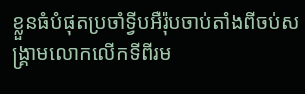ខ្លួនធំបំផុតប្រចាំទ្វីបអឺរ៉ុបចាប់តាំងពីចប់សង្គ្រាមលោកលើកទីពីរម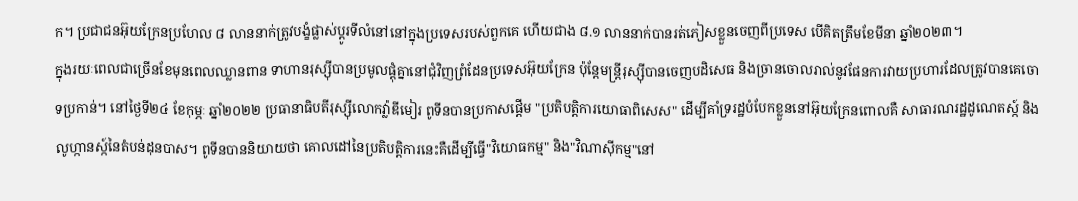ក។ ប្រជាជនអ៊ុយក្រែនប្រហែល ៨ លាននាក់ត្រូវបង្ខំផ្លាស់ប្ដូរទីលំនៅនៅក្នុងប្រទេសរបស់ពួកគេ ហើយជាង ៨.១ លាននាក់បានរត់ភៀសខ្លួនចេញពីប្រទេស បើគិតត្រឹមខែមីនា ឆ្នាំ២០២៣។
ក្នុងរយៈពេលជាច្រើនខែមុនពេលឈ្លានពាន ទាហានរុស្ស៊ីបានប្រមូលផ្តុំគ្នានៅជុំវិញព្រំដែនប្រទេសអ៊ុយក្រែន ប៉ុន្តែមន្ត្រីរុស្ស៊ីបានចេញបដិសេធ និងច្រានចោលរាល់នូវផែនការវាយប្រហារដែលត្រូវបានគេចោទប្រកាន់។ នៅថ្ងៃទី២៤ ខែកុម្ភៈ ឆ្នាំ២០២២ ប្រធានាធិបតីរុស្ស៊ីលោកវ៉្លាឌីមៀរ ពូទីនបានប្រកាសផ្តើម "ប្រតិបត្តិការយោធាពិសេស" ដើម្បីគាំទ្ររដ្ឋបំបែកខ្លួននៅអ៊ុយក្រែនពោលគឺ សាធារណរដ្ឋដូណេតស្ក៍ និងលូហ្កានស្ក៍នៃតំបន់ដុនបាស។ ពូទីនបាននិយាយថា គោលដៅនៃប្រតិបត្តិការនេះគឺដើម្បីធ្វើ"វិយោធកម្ម" និង"វិណាស៊ីកម្ម"នៅ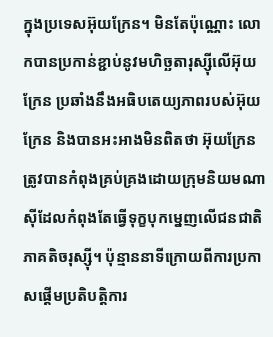ក្នុងប្រទេសអ៊ុយក្រែន។ មិនតែប៉ុណ្ណោះ លោកបានប្រកាន់ខ្ជាប់នូវមហិច្ឆតារុស្ស៊ីលើអ៊ុយក្រែន ប្រឆាំងនឹងអធិបតេយ្យភាពរបស់អ៊ុយក្រែន និងបានអះអាងមិនពិតថា អ៊ុយក្រែនត្រូវបានកំពុងគ្រប់គ្រងដោយក្រុមនិយមណាស៊ីដែលកំពុងតែធ្វើទុក្ខបុកម្នេញលើជនជាតិភាគតិចរុស្ស៊ី។ ប៉ុន្មាននាទីក្រោយពីការប្រកាសផ្តើមប្រតិបត្តិការ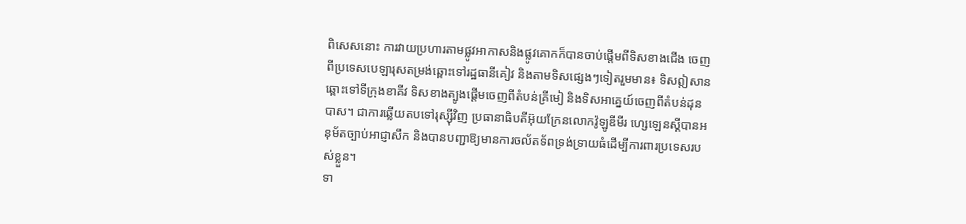ពិសេសនោះ ការវាយប្រហារតាមផ្លូវអាកាសនិងផ្លូវគោកក៏បានចាប់ផ្តើមពីទិសខាងជើង ចេញពីប្រទេសបេឡារុសតម្រង់ឆ្ពោះទៅរដ្ឋធានីគៀវ និងតាមទិសផ្សេងៗទៀតរួមមាន៖ ទិសឦសានឆ្ពោះទៅទីក្រុងខាគីវ ទិសខាងត្បូងផ្តើមចេញពីតំបន់គ្រីមៀ និងទិសអាគ្នេយ៍ចេញពីតំបន់ដុនបាស។ ជាការឆ្លើយតបទៅរុស្ស៊ីវិញ ប្រធានាធិបតីអ៊ុយក្រែនលោកវ៉ូឡូឌីមីរ ហ្សេឡេនស្គីបានអនុម័តច្បាប់អាជ្ញាសឹក និងបានបញ្ជាឱ្យមានការចល័តទ័ពទ្រង់ទ្រាយធំដើម្បីការពារប្រទេសរបស់ខ្លួន។
ទា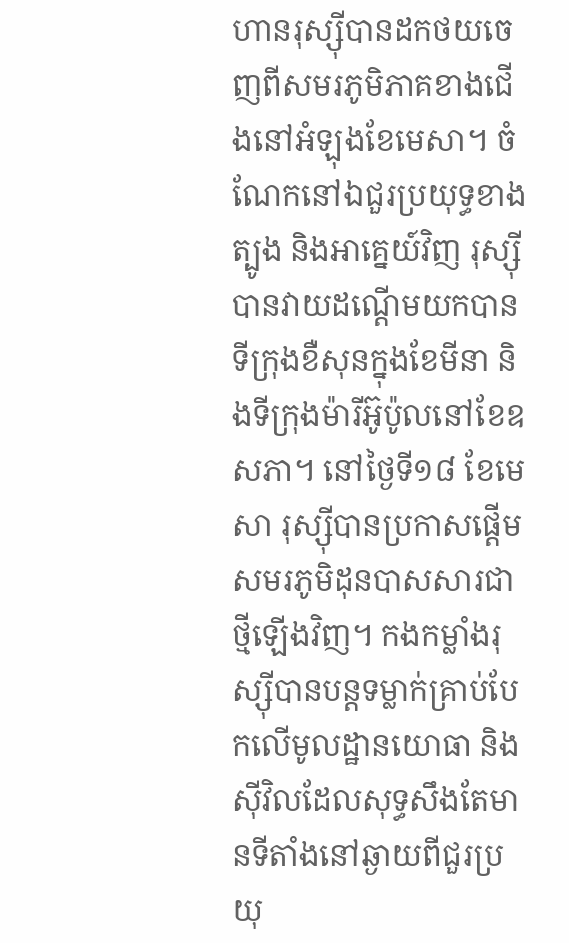ហានរុស្ស៊ីបានដកថយចេញពីសមរភូមិភាគខាងជើងនៅអំឡុងខែមេសា។ ចំណែកនៅឯជួរប្រយុទ្ធខាងត្បូង និងអាគ្នេយ៍វិញ រុស្ស៊ីបានវាយដណ្ដើមយកបានទីក្រុងខឺសុនក្នុងខែមីនា និងទីក្រុងម៉ារីអ៊ូប៉ូលនៅខែឧសភា។ នៅថ្ងៃទី១៨ ខែមេសា រុស្ស៊ីបានប្រកាសផ្តើមសមរភូមិដុនបាសសារជាថ្មីឡើងវិញ។ កងកម្លាំងរុស្ស៊ីបានបន្តទម្លាក់គ្រាប់បែកលើមូលដ្ឋានយោធា និងស៊ីវិលដែលសុទ្ធសឹងតែមានទីតាំងនៅឆ្ងាយពីជួរប្រយុ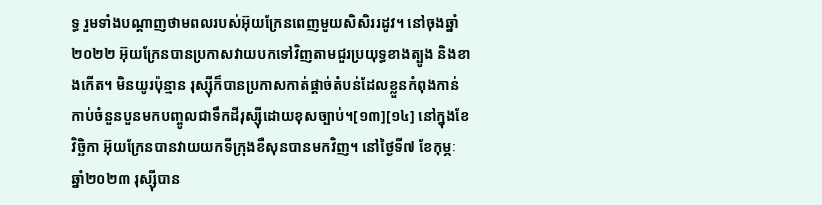ទ្ធ រួមទាំងបណ្តាញថាមពលរបស់អ៊ុយក្រែនពេញមួយសិសិររដូវ។ នៅចុងឆ្នាំ២០២២ អ៊ុយក្រែនបានប្រកាសវាយបកទៅវិញតាមជួរប្រយុទ្ធខាងត្បូង និងខាងកើត។ មិនយូរប៉ុន្មាន រុស្ស៊ីក៏បានប្រកាសកាត់ផ្ដាច់តំបន់ដែលខ្លួនកំពុងកាន់កាប់ចំនួនបួនមកបញ្ចូលជាទឹកដីរុស្ស៊ីដោយខុសច្បាប់។[១៣][១៤] នៅក្នុងខែវិច្ឆិកា អ៊ុយក្រែនបានវាយយកទីក្រុងខឺសុនបានមកវិញ។ នៅថ្ងៃទី៧ ខែកុម្ភៈ ឆ្នាំ២០២៣ រុស្ស៊ីបាន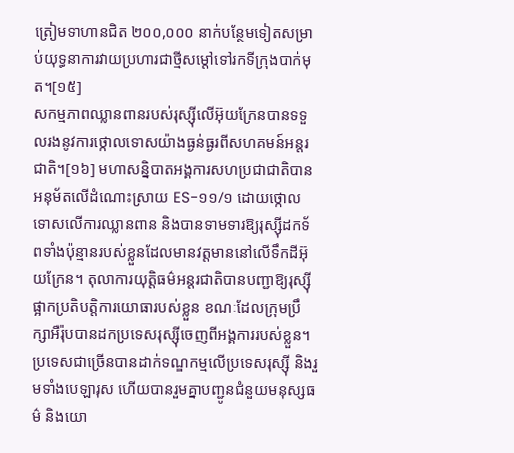ត្រៀមទាហានជិត ២០០,០០០ នាក់បន្ថែមទៀតសម្រាប់យុទ្ធនាការវាយប្រហារជាថ្មីសម្ដៅទៅរកទីក្រុងបាក់មុត។[១៥]
សកម្មភាពឈ្លានពានរបស់រុស្ស៊ីលើអ៊ុយក្រែនបានទទួលរងនូវការថ្កោលទោសយ៉ាងធ្ងន់ធ្ងរពីសហគមន៍អន្តរជាតិ។[១៦] មហាសន្និបាតអង្គការសហប្រជាជាតិបានអនុម័តលើដំណោះស្រាយ ES-១១/១ ដោយថ្កោលទោសលើការឈ្លានពាន និងបានទាមទារឱ្យរុស្ស៊ីដកទ័ពទាំងប៉ុន្មានរបស់ខ្លួនដែលមានវត្តមាននៅលើទឹកដីអ៊ុយក្រែន។ តុលាការយុត្តិធម៌អន្តរជាតិបានបញ្ជាឱ្យរុស្ស៊ីផ្អាកប្រតិបត្តិការយោធារបស់ខ្លួន ខណៈដែលក្រុមប្រឹក្សាអឺរ៉ុបបានដកប្រទេសរុស្ស៊ីចេញពីអង្គការរបស់ខ្លួន។ ប្រទេសជាច្រើនបានដាក់ទណ្ឌកម្មលើប្រទេសរុស្ស៊ី និងរួមទាំងបេឡារុស ហើយបានរួមគ្នាបញ្ជូនជំនួយមនុស្សធម៌ និងយោ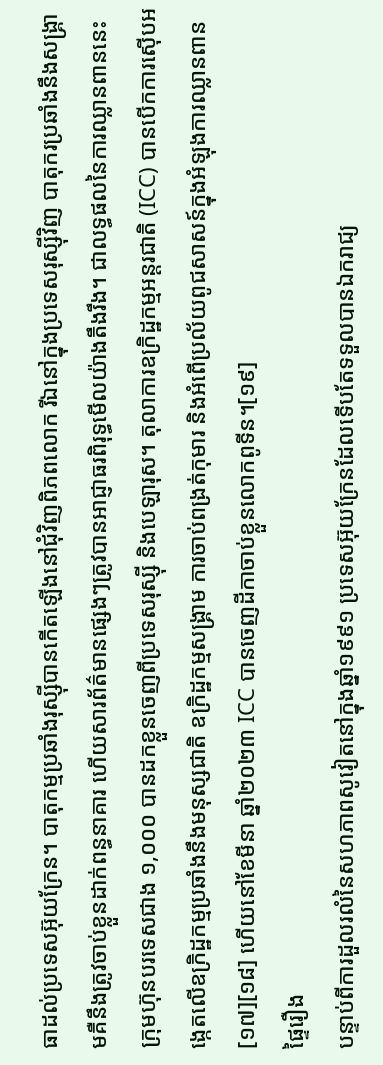ធាដល់ប្រទេសអ៊ុយក្រែន។ បាតុកម្មប្រឆាំងរុស្ស៊ីបានកើតឡើងនៅជុំវិញពិភពលោក រីឯនៅក្នុងប្រទេសរុស្ស៊ីវិញ បាតុករប្រឆាំងនឹងសង្គ្រាមគឺនឹងត្រូវចាប់ខ្លួនដាក់ពន្ធនាគារ ហើយសារព័ត៌មានផ្សេងៗត្រូវបានអាជ្ញាធរពិរុទ្ធមើលយ៉ាងតឹងរឹង។ ជាលទ្ធផលនៃការឈ្លានពាននេះ ក្រុមហ៊ុនបរទេសជាង ១,០០០ បានដកខ្លួនចេញពីប្រទេសរុស្ស៊ី និងបេឡារុស។ តុលាការឧក្រិដ្ឋកម្មអន្តរជាតិ (ICC) បានបើកការស៊ើបអង្កេតលើឧក្រិដ្ឋកម្មប្រឆាំងនឹងមនុស្សជាតិ ឧក្រិដ្ឋកម្មសង្គ្រាម ការចាប់ពង្រត់កុមារ និងអំពើប្រល័យពូជសាសន៍ក្នុងអំឡុងការឈ្លានពាន[១៧][១៨] ហើយនៅខែមីនា ឆ្នាំ២០២៣ ICC បានចេញដីកាចាប់ខ្លួនលោកពូទីន។[១៩]
ផ្ទៃរឿង
បន្ទាប់ពីការដួលរលំនៃសហភាពសូវៀតនៅក្នុងឆ្នាំ១៩៩១ ប្រទេសអ៊ុយក្រែនដែលទើបតែទទួលបានឯករាជ្យ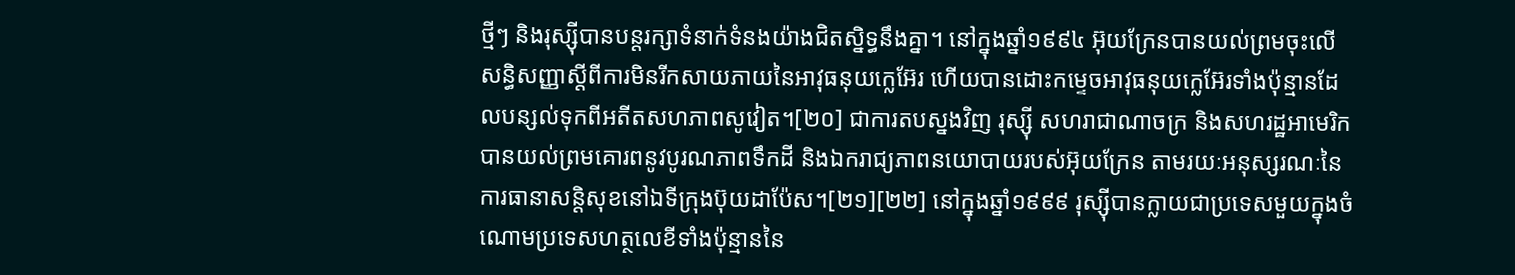ថ្មីៗ និងរុស្ស៊ីបានបន្តរក្សាទំនាក់ទំនងយ៉ាងជិតស្និទ្ធនឹងគ្នា។ នៅក្នុងឆ្នាំ១៩៩៤ អ៊ុយក្រែនបានយល់ព្រមចុះលើសន្ធិសញ្ញាស្តីពីការមិនរីកសាយភាយនៃអាវុធនុយក្លេអ៊ែរ ហើយបានដោះកម្ទេចអាវុធនុយក្លេអ៊ែរទាំងប៉ុន្មានដែលបន្សល់ទុកពីអតីតសហភាពសូវៀត។[២០] ជាការតបស្នងវិញ រុស្ស៊ី សហរាជាណាចក្រ និងសហរដ្ឋអាមេរិកបានយល់ព្រមគោរពនូវបូរណភាពទឹកដី និងឯករាជ្យភាពនយោបាយរបស់អ៊ុយក្រែន តាមរយៈអនុស្សរណៈនៃការធានាសន្តិសុខនៅឯទីក្រុងប៊ុយដាប៉ែស។[២១][២២] នៅក្នុងឆ្នាំ១៩៩៩ រុស្ស៊ីបានក្លាយជាប្រទេសមួយក្នុងចំណោមប្រទេសហត្ថលេខីទាំងប៉ុន្មាននៃ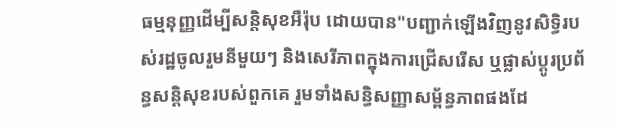ធម្មនុញ្ញដើម្បីសន្តិសុខអឺរ៉ុប ដោយបាន"បញ្ជាក់ឡើងវិញនូវសិទ្ធិរបស់រដ្ឋចូលរួមនីមួយៗ និងសេរីភាពក្នុងការជ្រើសរើស ឬផ្លាស់ប្តូរប្រព័ន្ធសន្តិសុខរបស់ពួកគេ រួមទាំងសន្ធិសញ្ញាសម្ព័ន្ធភាពផងដែ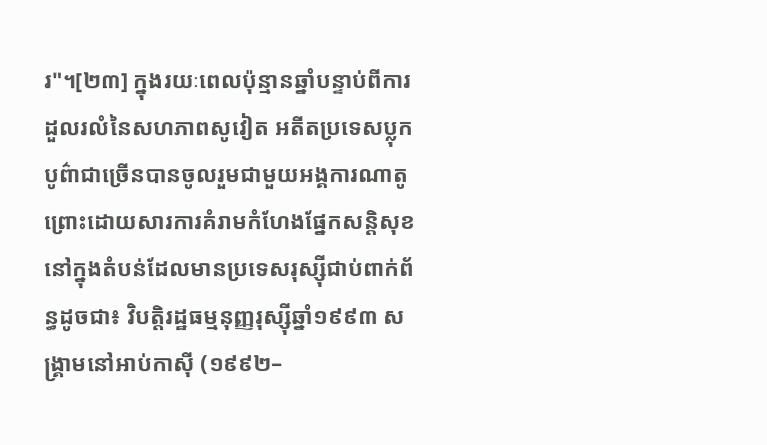រ"។[២៣] ក្នុងរយៈពេលប៉ុន្មានឆ្នាំបន្ទាប់ពីការដួលរលំនៃសហភាពសូវៀត អតីតប្រទេសប្លុកបូព៌ាជាច្រើនបានចូលរួមជាមួយអង្គការណាតូ ព្រោះដោយសារការគំរាមកំហែងផ្នែកសន្តិសុខនៅក្នុងតំបន់ដែលមានប្រទេសរុស្ស៊ីជាប់ពាក់ព័ន្ធដូចជា៖ វិបត្តិរដ្ឋធម្មនុញ្ញរុស្ស៊ីឆ្នាំ១៩៩៣ សង្រ្គាមនៅអាប់កាស៊ី (១៩៩២–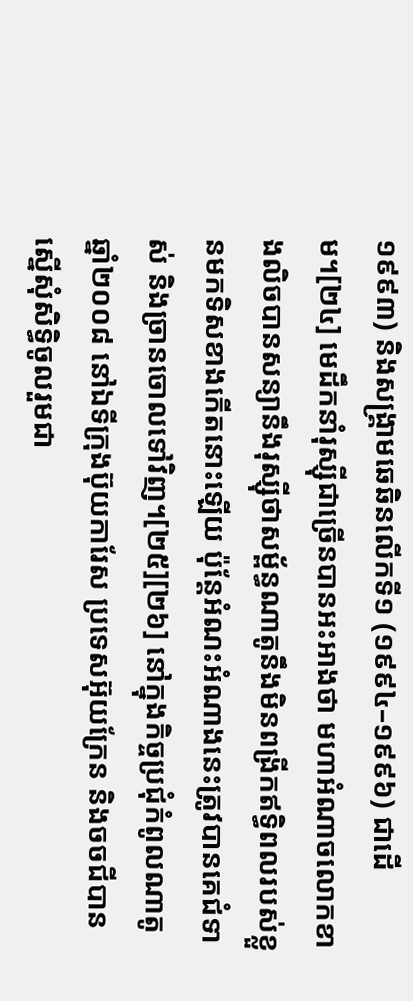១៩៩៣) និងសង្រ្គាមឆេឆិនលើកទី១ (១៩៩៤–១៩៩៦) ជាដើម។[២៤] មេដឹកនាំរុស្ស៊ីជាច្រើនបានអះអាងថា មហាអំណាចលោកខាងលិចបានសន្យានឹងរុស្ស៊ីថាសម្ព័ន្ធណាតូនឹងមិនពង្រីកឥទ្ធិពលរបស់ខ្លួនមកទិសខាងកើតនោះឡើយ ប៉ុន្តែអំណះអំណាងនេះត្រូវបានគេជំទាស់ និងច្រានចោលទៅវិញ។[២៥][២៦] នៅក្នុងកិច្ចប្រជុំកំពូលណាតូឆ្នាំ២០០៨ នៅឯទីក្រុងប៊ុយការែស ប្រទេសអ៊ុយក្រែន និងចចជីបានស្នើសុំសិទ្ធិចូលរួមជា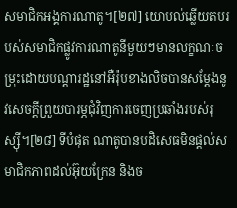សមាជិកអង្គការណាតូ។[២៧] យោបល់ឆ្លើយតបរបស់សមាជិកផ្លូវការណាតូនីមួយៗមានលក្ខណៈចម្រុះដោយបណ្តារដ្ឋនៅអឺរ៉ុបខាងលិចបានសម្តែងនូវសេចក្ដីព្រួយបារម្ភជុំវិញការចេញប្រឆាំងរបស់រុស្ស៊ី។[២៨] ទីបំផុត ណាតូបានបដិសេធមិនផ្តល់សមាជិកភាពដល់អ៊ុយក្រែន និងច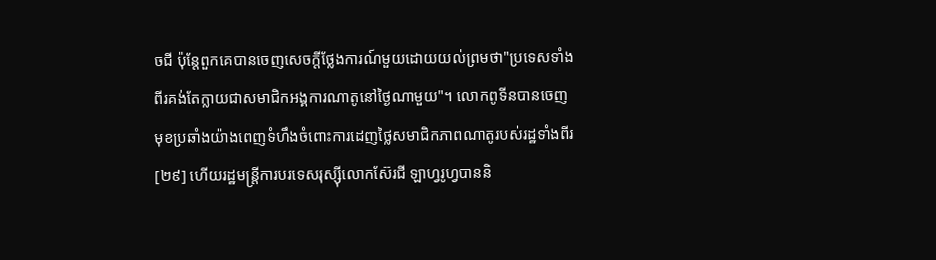ចជី ប៉ុន្តែពួកគេបានចេញសេចក្តីថ្លែងការណ៍មួយដោយយល់ព្រមថា"ប្រទេសទាំងពីរគង់តែក្លាយជាសមាជិកអង្គការណាតូនៅថ្ងៃណាមួយ"។ លោកពូទីនបានចេញមុខប្រឆាំងយ៉ាងពេញទំហឹងចំពោះការដេញថ្លៃសមាជិកភាពណាតូរបស់រដ្ឋទាំងពីរ[២៩] ហើយរដ្ឋមន្ត្រីការបរទេសរុស្ស៊ីលោកស៊ែរជី ឡាហ្វរូហ្វបាននិ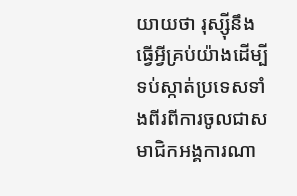យាយថា រុស្ស៊ីនឹងធ្វើអ្វីគ្រប់យ៉ាងដើម្បីទប់ស្កាត់ប្រទេសទាំងពីរពីការចូលជាសមាជិកអង្គការណា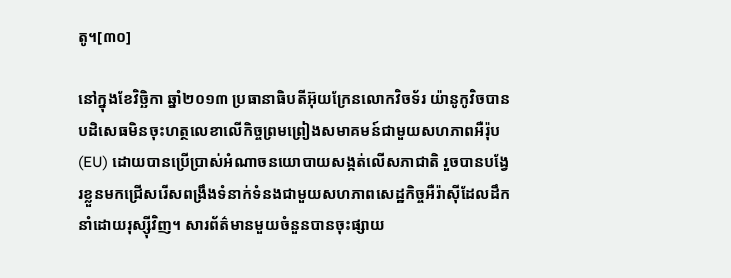តូ។[៣០]

នៅក្នុងខែវិច្ឆិកា ឆ្នាំ២០១៣ ប្រធានាធិបតីអ៊ុយក្រែនលោកវិចទ័រ យ៉ានូកូវិចបានបដិសេធមិនចុះហត្ថលេខាលើកិច្ចព្រមព្រៀងសមាគមន៍ជាមួយសហភាពអឺរ៉ុប (EU) ដោយបានប្រើប្រាស់អំណាចនយោបាយសង្កត់លើសភាជាតិ រួចបានបង្វែរខ្លួនមកជ្រើសរើសពង្រឹងទំនាក់ទំនងជាមួយសហភាពសេដ្ឋកិច្ចអឺរ៉ាស៊ីដែលដឹកនាំដោយរុស្ស៊ីវិញ។ សារព័ត៌មានមួយចំនួនបានចុះផ្សាយ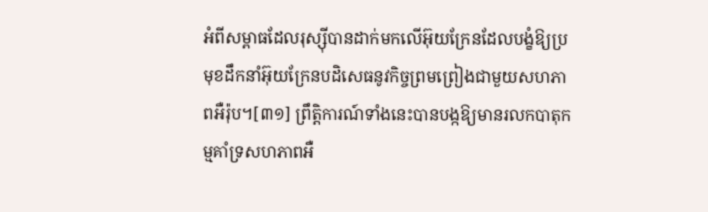អំពីសម្ពាធដែលរុស្ស៊ីបានដាក់មកលើអ៊ុយក្រែនដែលបង្ខំឱ្យប្រមុខដឹកនាំអ៊ុយក្រែនបដិសេធនូវកិច្ចព្រមព្រៀងជាមួយសហភាពអឺរ៉ុប។[៣១] ព្រឹត្តិការណ៍ទាំងនេះបានបង្កឱ្យមានរលកបាតុកម្មគាំទ្រសហភាពអឺ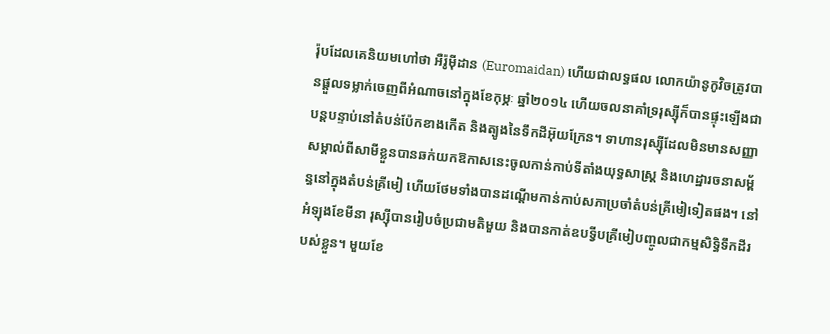រ៉ុបដែលគេនិយមហៅថា អឺរ៉ូម៉ីដាន (Euromaidan) ហើយជាលទ្ធផល លោកយ៉ានូកូវិចត្រូវបានផ្តួលទម្លាក់ចេញពីអំណាចនៅក្នុងខែកុម្ភៈ ឆ្នាំ២០១៤ ហើយចលនាគាំទ្ររុស្ស៊ីក៏បានផ្ទុះឡើងជាបន្តបន្ទាប់នៅតំបន់ប៉ែកខាងកើត និងត្បូងនៃទឹកដីអ៊ុយក្រែន។ ទាហានរុស្ស៊ីដែលមិនមានសញ្ញាសម្គាល់ពីសាមីខ្លួនបានឆក់យកឱកាសនេះចូលកាន់កាប់ទីតាំងយុទ្ធសាស្ត្រ និងហេដ្ឋារចនាសម្ព័ន្ធនៅក្នុងតំបន់គ្រីមៀ ហើយថែមទាំងបានដណ្តើមកាន់កាប់សភាប្រចាំតំបន់គ្រីមៀទៀតផង។ នៅអំឡុងខែមីនា រុស្ស៊ីបានរៀបចំប្រជាមតិមួយ និងបានកាត់ឧបទ្វីបគ្រីមៀបញ្ចូលជាកម្មសិទ្ធិទឹកដីរបស់ខ្លួន។ មួយខែ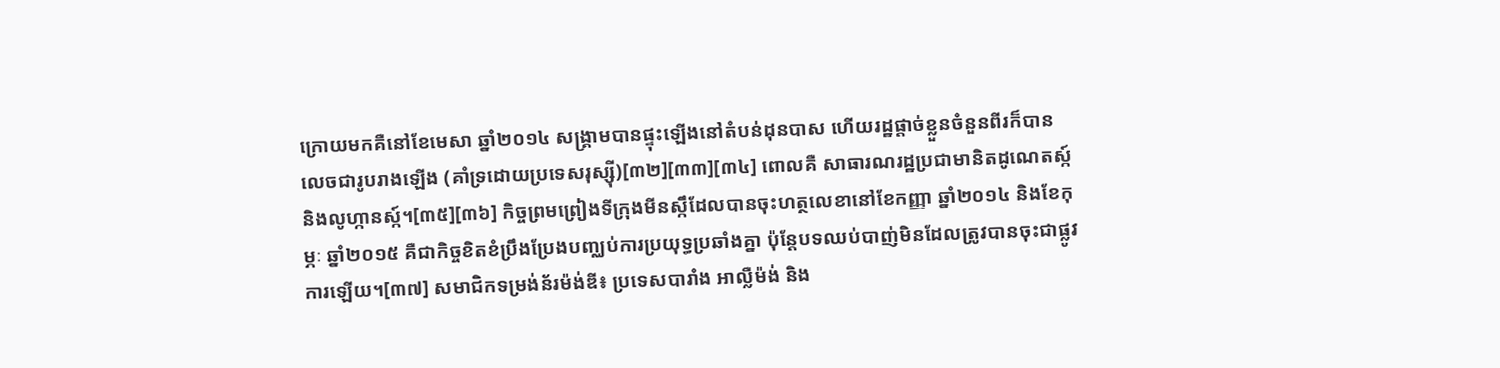ក្រោយមកគឺនៅខែមេសា ឆ្នាំ២០១៤ សង្គ្រាមបានផ្ទុះឡើងនៅតំបន់ដុនបាស ហើយរដ្ឋផ្តាច់ខ្លួនចំនួនពីរក៏បានលេចជារូបរាងឡើង (គាំទ្រដោយប្រទេសរុស្ស៊ី)[៣២][៣៣][៣៤] ពោលគឺ សាធារណរដ្ឋប្រជាមានិតដូណេតស្ក៍ និងលូហ្កានស្ក៍។[៣៥][៣៦] កិច្ចព្រមព្រៀងទីក្រុងមីនស្កឹដែលបានចុះហត្ថលេខានៅខែកញ្ញា ឆ្នាំ២០១៤ និងខែកុម្ភៈ ឆ្នាំ២០១៥ គឺជាកិច្ចខិតខំប្រឹងប្រែងបញ្ឈប់ការប្រយុទ្ធប្រឆាំងគ្នា ប៉ុន្តែបទឈប់បាញ់មិនដែលត្រូវបានចុះជាផ្លូវការឡើយ។[៣៧] សមាជិកទម្រង់ន័រម៉ង់ឌី៖ ប្រទេសបារាំង អាល្លឺម៉ង់ និង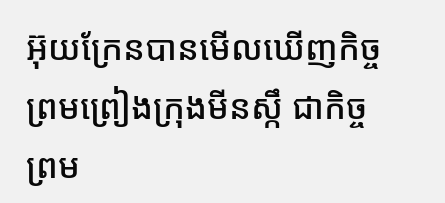អ៊ុយក្រែនបានមើលឃើញកិច្ចព្រមព្រៀងក្រុងមីនស្កឹ ជាកិច្ចព្រម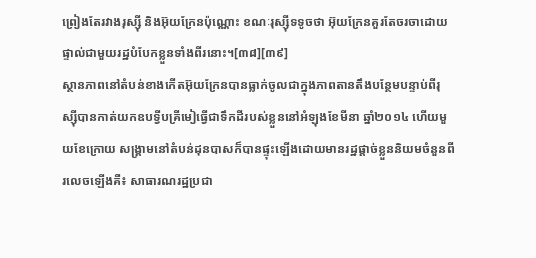ព្រៀងតែរវាងរុស្ស៊ី និងអ៊ុយក្រែនប៉ុណ្ណោះ ខណៈរុស្ស៊ីទទូចថា អ៊ុយក្រែនគួរតែចរចាដោយផ្ទាល់ជាមួយរដ្ឋបំបែកខ្លួនទាំងពីរនោះ។[៣៨][៣៩]
ស្ថានភាពនៅតំបន់ខាងកើតអ៊ុយក្រែនបានធ្លាក់ចូលជាក្នុងភាពតានតឹងបន្ថែមបន្ទាប់ពីរុស្ស៊ីបានកាត់យកឧបទ្វីបគ្រីមៀធ្វើជាទឹកដីរបស់ខ្លួននៅអំឡុងខែមីនា ឆ្នាំ២០១៤ ហើយមួយខែក្រោយ សង្រ្គាមនៅតំបន់ដុនបាសក៏បានផ្ទុះឡើងដោយមានរដ្ឋផ្តាច់ខ្លួននិយមចំនួនពីរលេចឡើងគឺ៖ សាធារណរដ្ឋប្រជា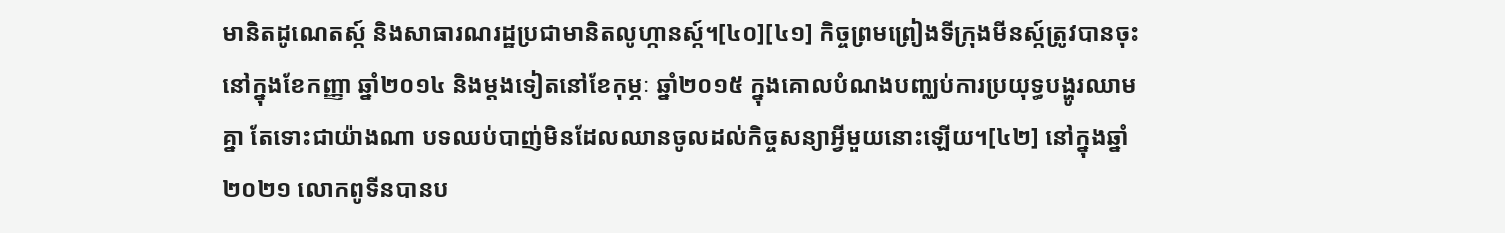មានិតដូណេតស្ក៍ និងសាធារណរដ្ឋប្រជាមានិតលូហ្កានស្ក៍។[៤០][៤១] កិច្ចព្រមព្រៀងទីក្រុងមីនស្ក៍ត្រូវបានចុះនៅក្នុងខែកញ្ញា ឆ្នាំ២០១៤ និងម្តងទៀតនៅខែកុម្ភៈ ឆ្នាំ២០១៥ ក្នុងគោលបំណងបញ្ឈប់ការប្រយុទ្ធបង្ហូរឈាមគ្នា តែទោះជាយ៉ាងណា បទឈប់បាញ់មិនដែលឈានចូលដល់កិច្ចសន្យាអ្វីមួយនោះឡើយ។[៤២] នៅក្នុងឆ្នាំ២០២១ លោកពូទីនបានប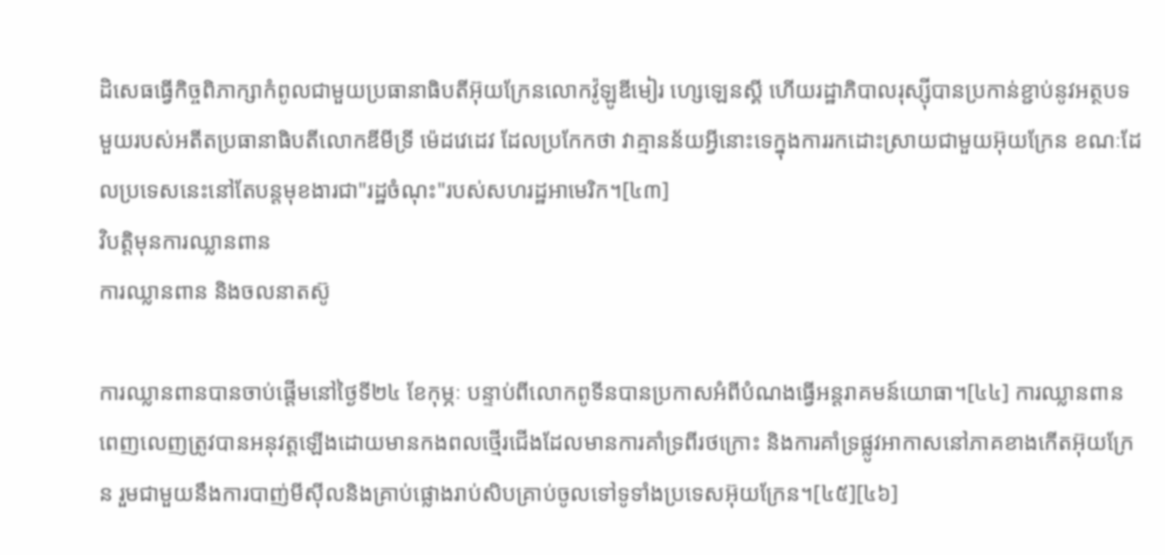ដិសេធធ្វើកិច្ចពិភាក្សាកំពូលជាមួយប្រធានាធិបតីអ៊ុយក្រែនលោកវ៉ូឡូឌីមៀរ ហ្សេឡេនស្គី ហើយរដ្ឋាភិបាលរុស្ស៊ីបានប្រកាន់ខ្ជាប់នូវអត្ថបទមួយរបស់អតីតប្រធានាធិបតីលោកឌីមីទ្រី ម៉េដវេដេវ ដែលប្រកែកថា វាគ្មានន័យអ្វីនោះទេក្នុងការរកដោះស្រាយជាមួយអ៊ុយក្រែន ខណៈដែលប្រទេសនេះនៅតែបន្តមុខងារជា"រដ្ឋចំណុះ"របស់សហរដ្ឋអាមេរិក។[៤៣]
វិបត្តិមុនការឈ្លានពាន
ការឈ្លានពាន និងចលនាតស៊ូ

ការឈ្លានពានបានចាប់ផ្តើមនៅថ្ងៃទី២៤ ខែកុម្ភៈ បន្ទាប់ពីលោកពូទីនបានប្រកាសអំពីបំណងធ្វើអន្តរាគមន៍យោធា។[៤៤] ការឈ្លានពានពេញលេញត្រូវបានអនុវត្តឡើងដោយមានកងពលថ្មើរជើងដែលមានការគាំទ្រពីរថក្រោះ និងការគាំទ្រផ្លូវអាកាសនៅភាគខាងកើតអ៊ុយក្រែន រួមជាមួយនឹងការបាញ់មីស៊ីលនិងគ្រាប់ផ្លោងរាប់សិបគ្រាប់ចូលទៅទូទាំងប្រទេសអ៊ុយក្រែន។[៤៥][៤៦]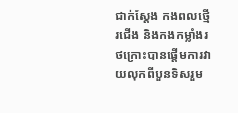ជាក់ស្តែង កងពលថ្មើរជើង និងកងកម្លាំងរថក្រោះបានផ្តើមការវាយលុកពីបួនទិសរួម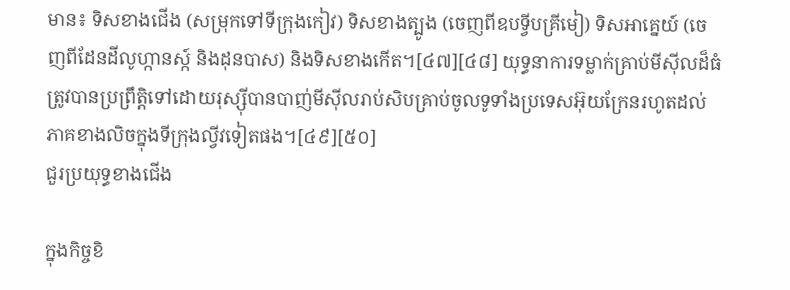មាន៖ ទិសខាងជើង (សម្រុកទៅទីក្រុងកៀវ) ទិសខាងត្បូង (ចេញពីឧបទ្វីបគ្រីមៀ) ទិសអាគ្នេយ៍ (ចេញពីដែនដីលូហ្កានស្ក៍ និងដុនបាស) និងទិសខាងកើត។[៤៧][៤៨] យុទ្ធនាការទម្លាក់គ្រាប់មីស៊ីលដ៏ធំត្រូវបានប្រព្រឹត្តិទៅដោយរុស្ស៊ីបានបាញ់មីស៊ីលរាប់សិបគ្រាប់ចូលទូទាំងប្រទេសអ៊ុយក្រែនរហូតដល់ភាគខាងលិចក្នុងទីក្រុងល្វីវទៀតផង។[៤៩][៥០]
ជួរប្រយុទ្ធខាងជើង

ក្នុងកិច្ចខិ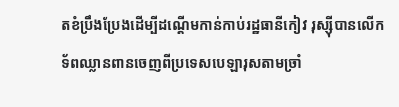តខំប្រឹងប្រែងដើម្បីដណ្តើមកាន់កាប់រដ្ឋធានីកៀវ រុស្ស៊ីបានលើកទ័ពឈ្លានពានចេញពីប្រទេសបេឡារុសតាមច្រាំ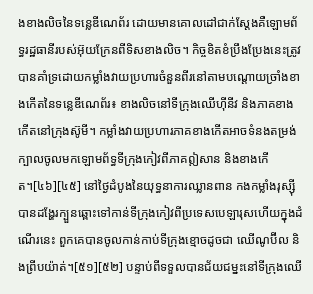ងខាងលិចនៃទន្លេឌីណេព័រ ដោយមានគោលដៅជាក់ស្តែងគឺឡោមព័ទ្ធរដ្ឋធានីរបស់អ៊ុយក្រែនពីទិសខាងលិច។ កិច្ចខិតខំប្រឹងប្រែងនេះត្រូវបានគាំទ្រដោយកម្លាំងវាយប្រហារចំនួនពីរនៅតាមបណ្តោយច្រាំងខាងកើតនៃទន្លេឌីណេព័រ៖ ខាងលិចនៅទីក្រុងឈើហ៊ីនីវ និងភាគខាងកើតនៅក្រុងស៊ូមី។ កម្លាំងវាយប្រហារភាគខាងកើតអាចទំនងតម្រង់ក្បាលចូលមកឡោមព័ទ្ធទីក្រុងកៀវពីភាគឦសាន និងខាងកើត។[៤៦][៤៥] នៅថ្ងៃដំបូងនៃយុទ្ធនាការឈ្លានពាន កងកម្លាំងរុស្ស៊ីបានដង្ហែរក្បួនឆ្ពោះទៅកាន់ទីក្រុងកៀវពីប្រទេសបេឡារុសហើយក្នុងដំណើរនេះ ពួកគេបានចូលកាន់កាប់ទីក្រុងខ្មោចដូចជា ឈើណូប៊ីល និងព្រីបយ៉ាត់។[៥១][៥២] បន្ទាប់ពីទទួលបានជ័យជម្នះនៅទីក្រុងឈើ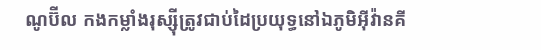ណូប៊ីល កងកម្លាំងរុស្ស៊ីត្រូវជាប់ដៃប្រយុទ្ធនៅឯភូមិអ៊ីវ៉ានគី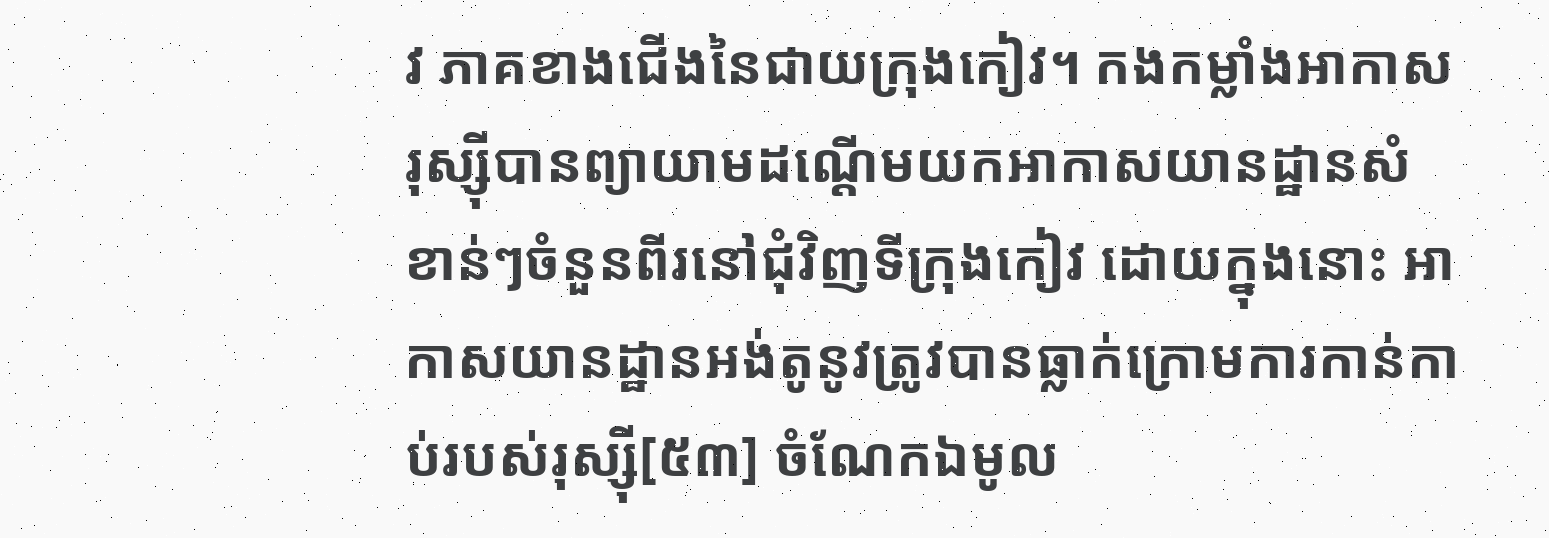វ ភាគខាងជើងនៃជាយក្រុងកៀវ។ កងកម្លាំងអាកាសរុស្ស៊ីបានព្យាយាមដណ្តើមយកអាកាសយានដ្ឋានសំខាន់ៗចំនួនពីរនៅជុំវិញទីក្រុងកៀវ ដោយក្នុងនោះ អាកាសយានដ្ឋានអង់តូនូវត្រូវបានធ្លាក់ក្រោមការកាន់កាប់របស់រុស្ស៊ី[៥៣] ចំណែកឯមូល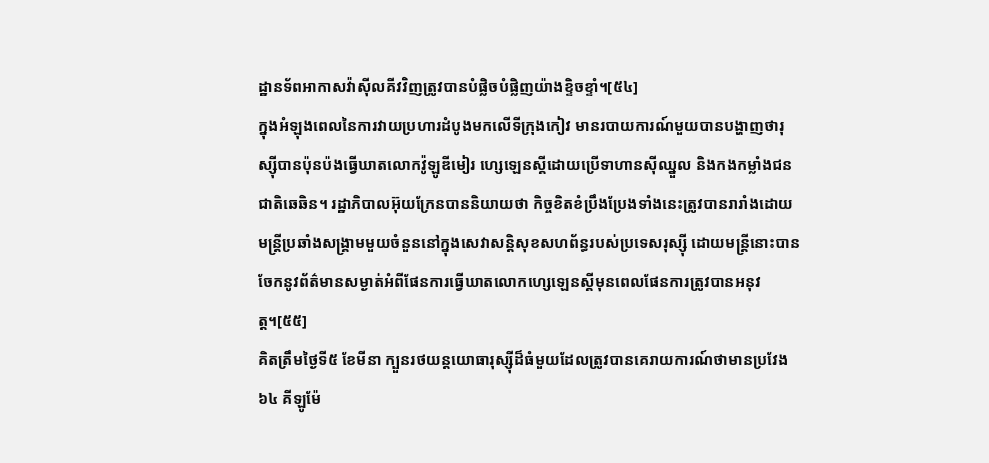ដ្ឋានទ័ពអាកាសវ៉ាស៊ីលគីវវិញត្រូវបានបំផ្លិចបំផ្លិញយ៉ាងខ្ទិចខ្ទាំ។[៥៤]
ក្នុងអំឡុងពេលនៃការវាយប្រហារដំបូងមកលើទីក្រុងកៀវ មានរបាយការណ៍មួយបានបង្ហាញថារុស្ស៊ីបានប៉ុនប៉ងធ្វើឃាតលោកវ៉ូឡូឌីមៀរ ហ្សេឡេនស្គីដោយប្រើទាហានស៊ីឈ្នួល និងកងកម្លាំងជនជាតិឆេឆិន។ រដ្ឋាភិបាលអ៊ុយក្រែនបាននិយាយថា កិច្ចខិតខំប្រឹងប្រែងទាំងនេះត្រូវបានរារាំងដោយមន្ត្រីប្រឆាំងសង្គ្រាមមួយចំនួននៅក្នុងសេវាសន្តិសុខសហព័ន្ធរបស់ប្រទេសរុស្ស៊ី ដោយមន្ត្រីនោះបានចែកនូវព័ត៌មានសម្ងាត់អំពីផែនការធ្វើឃាតលោកហ្សេឡេនស្គីមុនពេលផែនការត្រូវបានអនុវត្ត។[៥៥]
គិតត្រឹមថ្ងៃទី៥ ខែមីនា ក្បួនរថយន្តយោធារុស្ស៊ីដ៏ធំមួយដែលត្រូវបានគេរាយការណ៍ថាមានប្រវែង ៦៤ គីឡូម៉ែ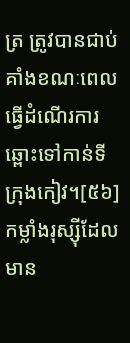ត្រ ត្រូវបានជាប់គាំងខណៈពេលធ្វើដំណើរការឆ្ពោះទៅកាន់ទីក្រុងកៀវ។[៥៦] កម្លាំងរុស្ស៊ីដែលមាន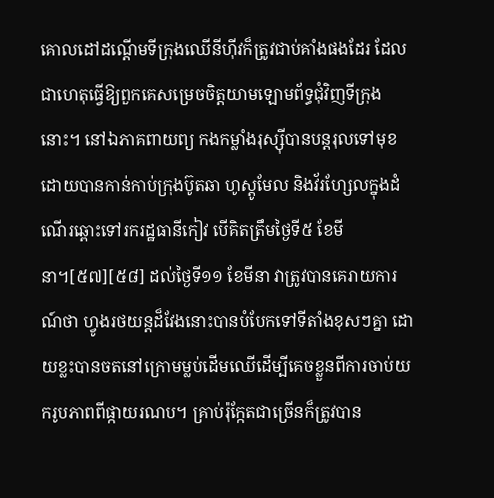គោលដៅដណ្តើមទីក្រុងឈើនីហ៊ីវក៏ត្រូវជាប់គាំងផងដែរ ដែលជាហេតុធ្វើឱ្យពួកគេសម្រេចចិត្តយាមឡោមព័ទ្ធជុំវិញទីក្រុងនោះ។ នៅឯភាគពាយព្យ កងកម្លាំងរុស្ស៊ីបានបន្តរុលទៅមុខដោយបានកាន់កាប់ក្រុងប៊ូតឆា ហូស្តូមែល និងវ័រហ្សែលក្នុងដំណើរឆ្ពោះទៅរករដ្ឋធានីកៀវ បើគិតត្រឹមថ្ងៃទី៥ ខែមីនា។[៥៧][៥៨] ដល់ថ្ងៃទី១១ ខែមីនា វាត្រូវបានគេរាយការណ៍ថា ហ្វូងរថយន្តដ៏វែងនោះបានបំបែកទៅទីតាំងខុសៗគ្នា ដោយខ្លះបានចតនៅក្រោមម្លប់ដើមឈើដើម្បីគេចខ្លួនពីការចាប់យករូបភាពពីផ្កាយរណប។ គ្រាប់រ៉ុក្កែតជាច្រើនក៏ត្រូវបាន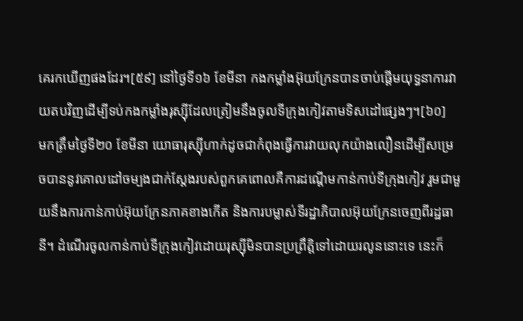គេរកឃើញផងដែរ។[៥៩] នៅថ្ងៃទី១៦ ខែមីនា កងកម្លាំងអ៊ុយក្រែនបានចាប់ផ្តើមយុទ្ធនាការវាយតបវិញដើម្បីទប់កងកម្លាំងរុស្ស៊ីដែលត្រៀមនឹងចូលទីក្រុងកៀវតាមទិសដៅផ្សេងៗ។[៦០]
មកត្រឹមថ្ងៃទី២០ ខែមីនា យោធារុស្ស៊ីហាក់ដូចជាកំពុងធ្វើការវាយលុកយ៉ាងលឿនដើម្បីសម្រេចបាននូវគោលដៅចម្បងជាក់ស្តែងរបស់ពួកគេពោលគឺការដណ្តើមកាន់កាប់ទីក្រុងកៀវ រួមជាមួយនឹងការកាន់កាប់អ៊ុយក្រែនភាគខាងកើត និងការបម្លាស់ទីរដ្ឋាភិបាលអ៊ុយក្រែនចេញពីរដ្ឋធានី។ ដំណើរចូលកាន់កាប់ទីក្រុងកៀវដោយរុស្ស៊ីមិនបានប្រព្រឹត្តិទៅដោយរលូននោះទេ នេះក៏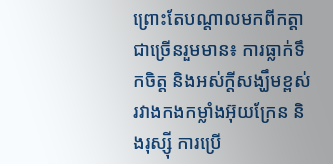ព្រោះតែបណ្តាលមកពីកត្តាជាច្រើនរួមមាន៖ ការធ្លាក់ទឹកចិត្ត និងអស់ក្តីសង្ឃឹមខ្ពស់រវាងកងកម្លាំងអ៊ុយក្រែន និងរុស្ស៊ី ការប្រើ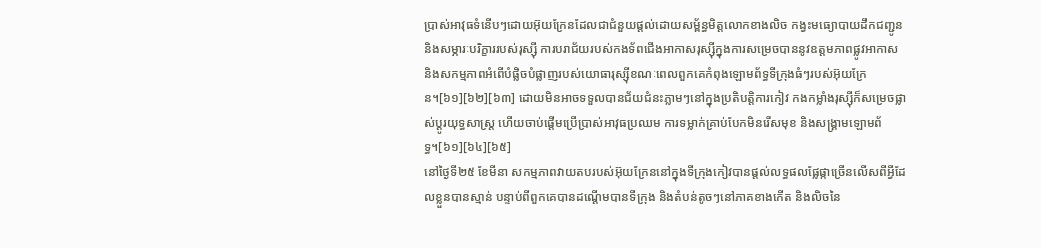ប្រាស់អាវុធទំនើបៗដោយអ៊ុយក្រែនដែលជាជំនួយផ្តល់ដោយសម្ព័ន្ធមិត្តលោកខាងលិច កង្វះមធ្យោបាយដឹកជញ្ជូន និងសម្ភារៈបរិក្ខាររបស់រុស្ស៊ី ការបរាជ័យរបស់កងទ័ពជើងអាកាសរុស្ស៊ីក្នុងការសម្រេចបាននូវឧត្តមភាពផ្លូវអាកាស និងសកម្មភាពអំពើបំផ្លិចបំផ្លាញរបស់យោធារុស្ស៊ីខណៈពេលពួកគេកំពុងឡោមព័ទ្ធទីក្រុងធំៗរបស់អ៊ុយក្រែន។[៦១][៦២][៦៣] ដោយមិនអាចទទួលបានជ័យជំនះភ្លាមៗនៅក្នុងប្រតិបត្តិការកៀវ កងកម្លាំងរុស្ស៊ីក៏សម្រេចផ្លាស់ប្តូរយុទ្ធសាស្រ្ត ហើយចាប់ផ្តើមប្រើប្រាស់អាវុធប្រឈម ការទម្លាក់គ្រាប់បែកមិនរើសមុខ និងសង្គ្រាមឡោមព័ទ្ធ។[៦១][៦៤][៦៥]
នៅថ្ងៃទី២៥ ខែមីនា សកម្មភាពវាយតបរបស់អ៊ុយក្រែននៅក្នុងទីក្រុងកៀវបានផ្តល់លទ្ធផលផ្លែផ្កាច្រើនលើសពីអ្វីដែលខ្លួនបានស្មាន់ បន្ទាប់ពីពួកគេបានដណ្តើមបានទីក្រុង និងតំបន់តូចៗនៅភាគខាងកើត និងលិចនៃ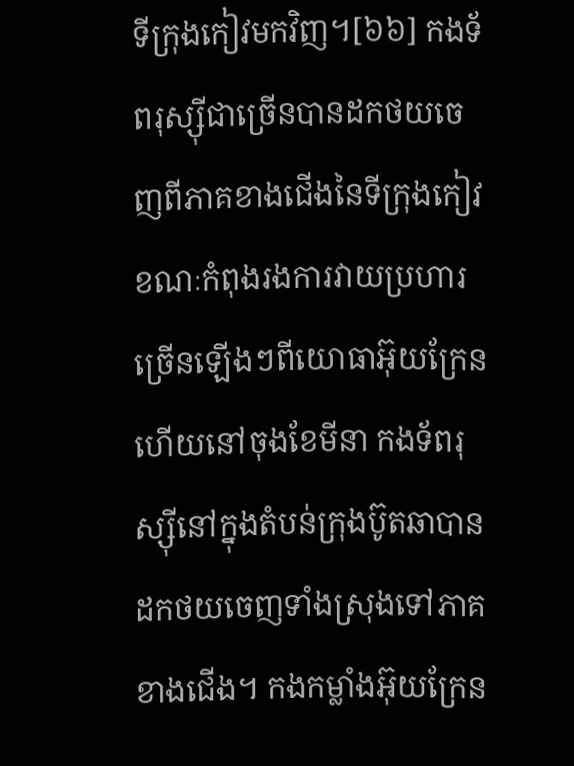ទីក្រុងកៀវមកវិញ។[៦៦] កងទ័ពរុស្ស៊ីជាច្រើនបានដកថយចេញពីភាគខាងជើងនៃទីក្រុងកៀវខណៈកំពុងរងការវាយប្រហារច្រើនឡើងៗពីយោធាអ៊ុយក្រែន ហើយនៅចុងខែមីនា កងទ័ពរុស្ស៊ីនៅក្នុងតំបន់ក្រុងប៊ូតឆាបានដកថយចេញទាំងស្រុងទៅភាគខាងជើង។ កងកម្លាំងអ៊ុយក្រែន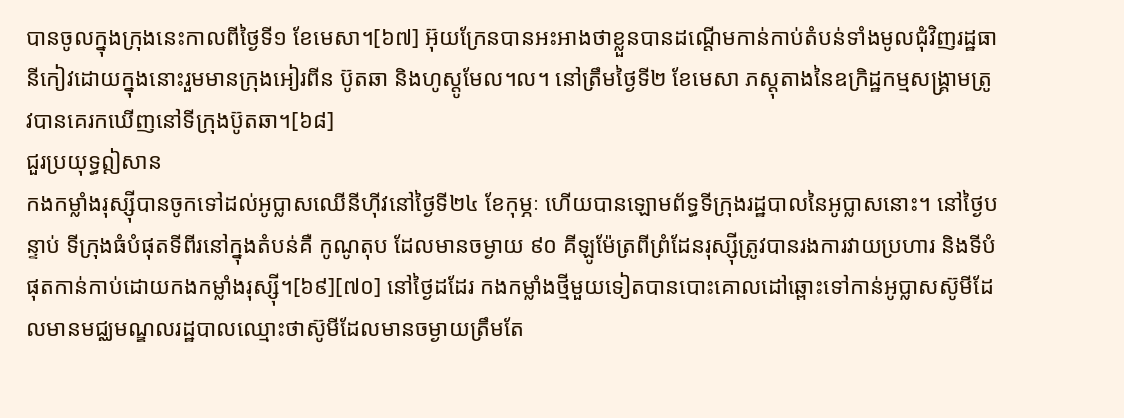បានចូលក្នុងក្រុងនេះកាលពីថ្ងៃទី១ ខែមេសា។[៦៧] អ៊ុយក្រែនបានអះអាងថាខ្លួនបានដណ្តើមកាន់កាប់តំបន់ទាំងមូលជុំវិញរដ្ឋធានីកៀវដោយក្នុងនោះរួមមានក្រុងអៀរពីន ប៊ូតឆា និងហូស្តូមែល។ល។ នៅត្រឹមថ្ងៃទី២ ខែមេសា ភស្តុតាងនៃឧក្រិដ្ឋកម្មសង្រ្គាមត្រូវបានគេរកឃើញនៅទីក្រុងប៊ូតឆា។[៦៨]
ជួរប្រយុទ្ធឦសាន
កងកម្លាំងរុស្ស៊ីបានចូកទៅដល់អូប្លាសឈើនីហ៊ីវនៅថ្ងៃទី២៤ ខែកុម្ភៈ ហើយបានឡោមព័ទ្ធទីក្រុងរដ្ឋបាលនៃអូប្លាសនោះ។ នៅថ្ងៃបន្ទាប់ ទីក្រុងធំបំផុតទីពីរនៅក្នុងតំបន់គឺ កូណូតុប ដែលមានចម្ងាយ ៩០ គីឡូម៉ែត្រពីព្រំដែនរុស្ស៊ីត្រូវបានរងការវាយប្រហារ និងទីបំផុតកាន់កាប់ដោយកងកម្លាំងរុស្ស៊ី។[៦៩][៧០] នៅថ្ងៃដដែរ កងកម្លាំងថ្មីមួយទៀតបានបោះគោលដៅឆ្ពោះទៅកាន់អូប្លាសស៊ូមីដែលមានមជ្ឈមណ្ឌលរដ្ឋបាលឈ្មោះថាស៊ូមីដែលមានចម្ងាយត្រឹមតែ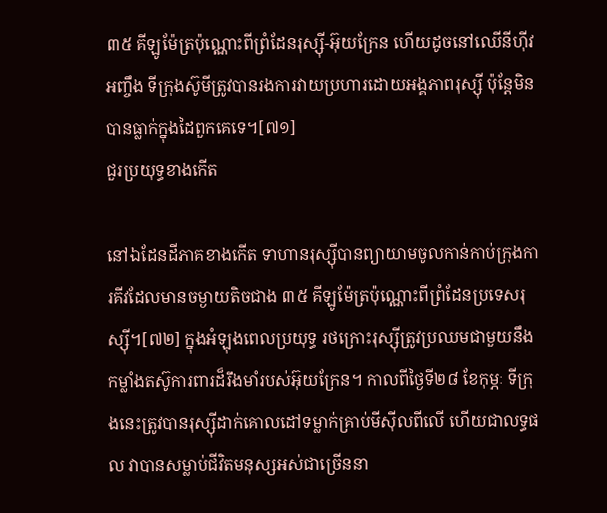៣៥ គីឡូម៉ែត្រប៉ុណ្ណោះពីព្រំដែនរុស្ស៊ី-អ៊ុយក្រែន ហើយដូចនៅឈើនីហ៊ីវអញ្ចឹង ទីក្រុងស៊ូមីត្រូវបានរងការវាយប្រហារដោយអង្គភាពរុស្ស៊ី ប៉ុន្តែមិនបានធ្លាក់ក្នុងដៃពួកគេទេ។[៧១]
ជួរប្រយុទ្ធខាងកើត

នៅឯដែនដីភាគខាងកើត ទាហានរុស្ស៊ីបានព្យាយាមចូលកាន់កាប់ក្រុងការគីវដែលមានចម្ងាយតិចជាង ៣៥ គីឡូម៉ែត្រប៉ុណ្ណោះពីព្រំដែនប្រទេសរុស្ស៊ី។[៧២] ក្នុងអំឡុងពេលប្រយុទ្ធ រថក្រោះរុស្ស៊ីត្រូវប្រឈមជាមួយនឹងកម្លាំងតស៊ូការពារដ៏រឹងមាំរបស់អ៊ុយក្រែន។ កាលពីថ្ងៃទី២៨ ខែកុម្ភៈ ទីក្រុងនេះត្រូវបានរុស្ស៊ីដាក់គោលដៅទម្លាក់គ្រាប់មីស៊ីលពីលើ ហើយជាលទ្ធផល វាបានសម្លាប់ជីវិតមនុស្សអស់ជាច្រើននា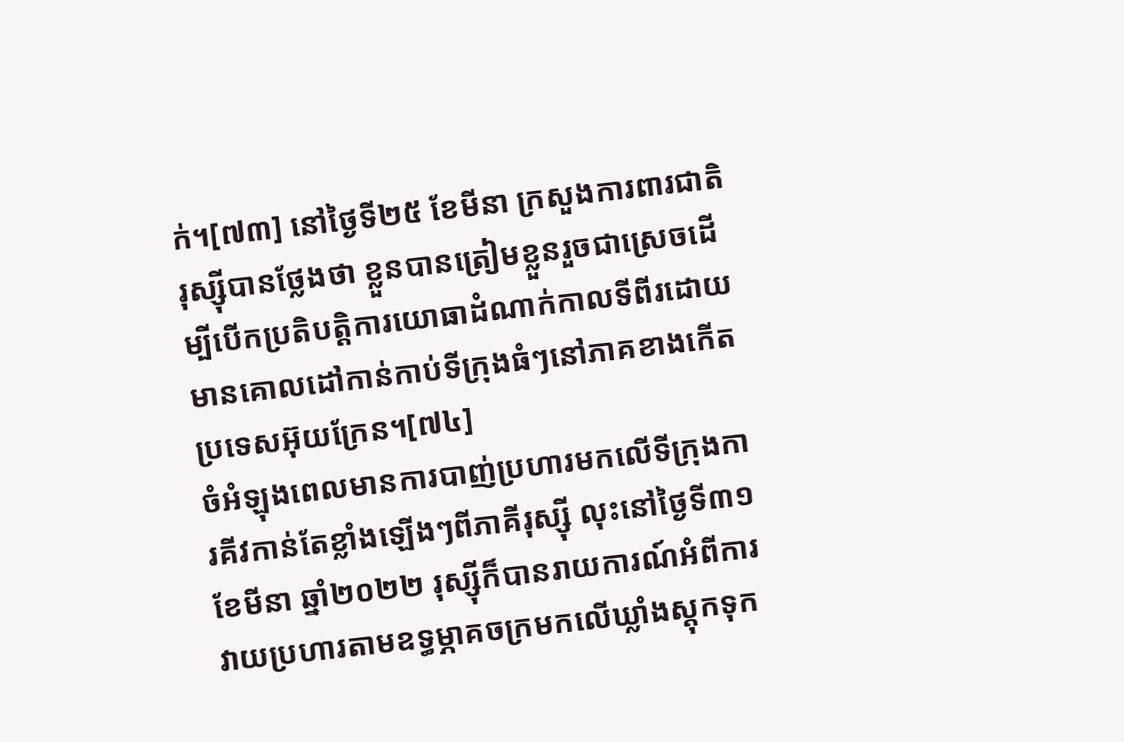ក់។[៧៣] នៅថ្ងៃទី២៥ ខែមីនា ក្រសួងការពារជាតិរុស្ស៊ីបានថ្លែងថា ខ្លួនបានត្រៀមខ្លួនរួចជាស្រេចដើម្បីបើកប្រតិបត្តិការយោធាដំណាក់កាលទីពីរដោយមានគោលដៅកាន់កាប់ទីក្រុងធំៗនៅភាគខាងកើតប្រទេសអ៊ុយក្រែន។[៧៤]
ចំអំឡុងពេលមានការបាញ់ប្រហារមកលើទីក្រុងការគីវកាន់តែខ្លាំងឡើងៗពីភាគីរុស្ស៊ី លុះនៅថ្ងៃទី៣១ ខែមីនា ឆ្នាំ២០២២ រុស្ស៊ីក៏បានរាយការណ៍អំពីការវាយប្រហារតាមឧទ្ធម្ភាគចក្រមកលើឃ្លាំងស្តុកទុក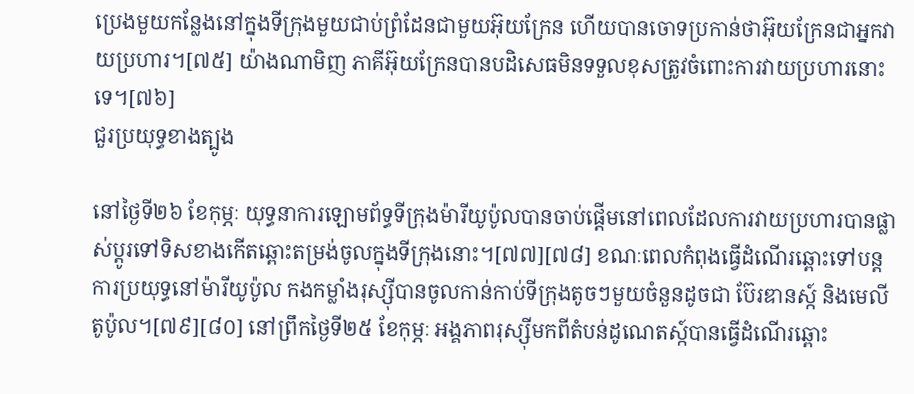ប្រេងមួយកន្លែងនៅក្នុងទីក្រុងមួយជាប់ព្រំដែនជាមួយអ៊ុយក្រែន ហើយបានចោទប្រកាន់ថាអ៊ុយក្រែនជាអ្នកវាយប្រហារ។[៧៥] យ៉ាងណាមិញ ភាគីអ៊ុយក្រែនបានបដិសេធមិនទទួលខុសត្រូវចំពោះការវាយប្រហារនោះទេ។[៧៦]
ជួរប្រយុទ្ធខាងត្បូង

នៅថ្ងៃទី២៦ ខែកុម្ភៈ យុទ្ធនាការឡោមព័ទ្ធទីក្រុងម៉ារីយូប៉ូលបានចាប់ផ្តើមនៅពេលដែលការវាយប្រហារបានផ្លាស់ប្តូរទៅទិសខាងកើតឆ្ពោះតម្រង់ចូលក្នុងទីក្រុងនោះ។[៧៧][៧៨] ខណៈពេលកំពុងធ្វើដំណើរឆ្ពោះទៅបន្តការប្រយុទ្ធនៅម៉ារីយូប៉ូល កងកម្លាំងរុស្ស៊ីបានចូលកាន់កាប់ទីក្រុងតូចៗមួយចំនួនដូចជា ប៊ែរឌានស្ក៍ និងមេលីតូប៉ូល។[៧៩][៨០] នៅព្រឹកថ្ងៃទី២៥ ខែកុម្ភៈ អង្គភាពរុស្ស៊ីមកពីតំបន់ដូណេតស្ក៍បានធ្វើដំណើរឆ្ពោះ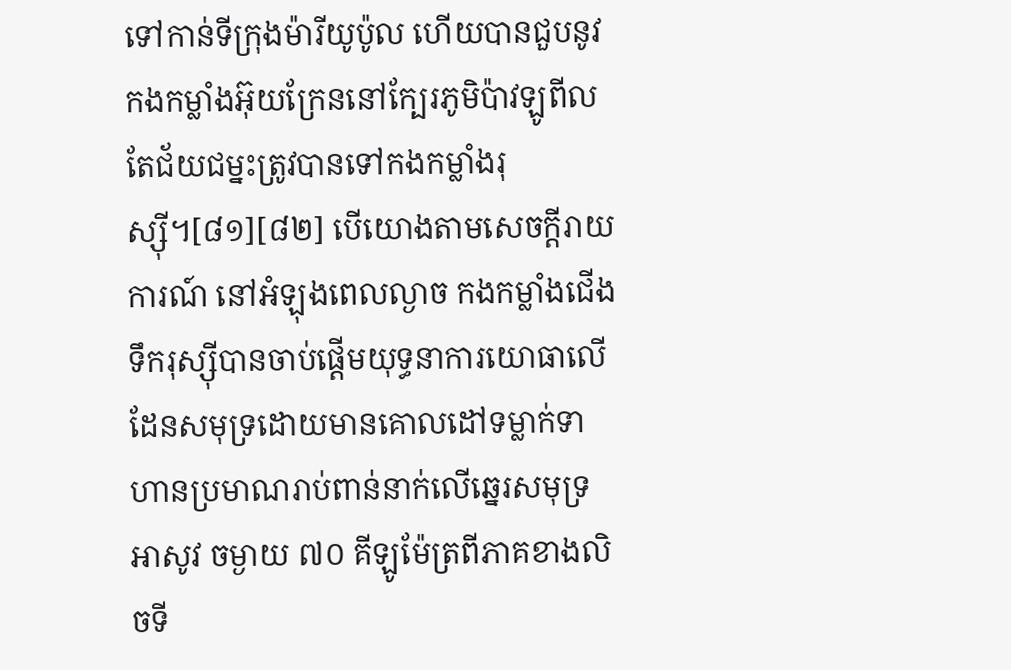ទៅកាន់ទីក្រុងម៉ារីយូប៉ូល ហើយបានជួបនូវកងកម្លាំងអ៊ុយក្រែននៅក្បែរភូមិប៉ាវឡូពីល តែជ័យជម្នះត្រូវបានទៅកងកម្លាំងរុស្ស៊ី។[៨១][៨២] បើយោងតាមសេចក្តីរាយការណ៍ នៅអំឡុងពេលល្ងាច កងកម្លាំងជើងទឹករុស្ស៊ីបានចាប់ផ្តើមយុទ្ធនាការយោធាលើដែនសមុទ្រដោយមានគោលដៅទម្លាក់ទាហានប្រមាណរាប់ពាន់នាក់លើឆ្នេរសមុទ្រអាសូវ ចម្ងាយ ៧០ គីឡូម៉ែត្រពីភាគខាងលិចទី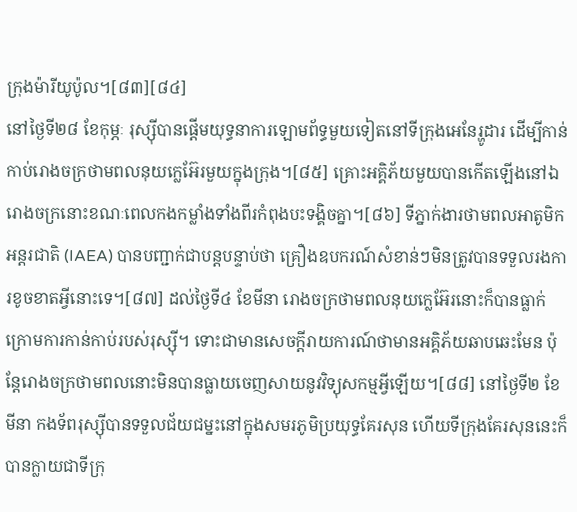ក្រុងម៉ារីយូប៉ូល។[៨៣][៨៤]
នៅថ្ងៃទី២៨ ខែកុម្ភៈ រុស្ស៊ីបានផ្តើមយុទ្ធនាការឡោមព័ទ្ធមួយទៀតនៅទីក្រុងអេនែរ្ហូដារ ដើម្បីកាន់កាប់រោងចក្រថាមពលនុយក្លេអ៊ែរមួយក្នុងក្រុង។[៨៥] គ្រោះអគ្គិភ័យមួយបានកើតឡើងនៅឯរោងចក្រនោះខណៈពេលកងកម្លាំងទាំងពីរកំពុងបះទង្គិចគ្នា។[៨៦] ទីភ្នាក់ងារថាមពលអាតូមិកអន្តរជាតិ (IAEA) បានបញ្ជាក់ជាបន្តបន្ទាប់ថា គ្រឿងឧបករណ៍សំខាន់ៗមិនត្រូវបានទទួលរងការខូចខាតអ្វីនោះទេ។[៨៧] ដល់ថ្ងៃទី៤ ខែមីនា រោងចក្រថាមពលនុយក្លេអ៊ែរនោះក៏បានធ្លាក់ក្រោមការកាន់កាប់របស់រុស្ស៊ី។ ទោះជាមានសេចក្តីរាយការណ៍ថាមានអគ្គិភ័យឆាបឆេះមែន ប៉ុន្តែរោងចក្រថាមពលនោះមិនបានធ្លាយចេញសាយនូវវិទ្យុសកម្មអ្វីឡើយ។[៨៨] នៅថ្ងៃទី២ ខែមីនា កងទ័ពរុស្ស៊ីបានទទួលជ័យជម្នះនៅក្នុងសមរភូមិប្រយុទ្ធគែរសុន ហើយទីក្រុងគែរសុននេះក៏បានក្លាយជាទីក្រុ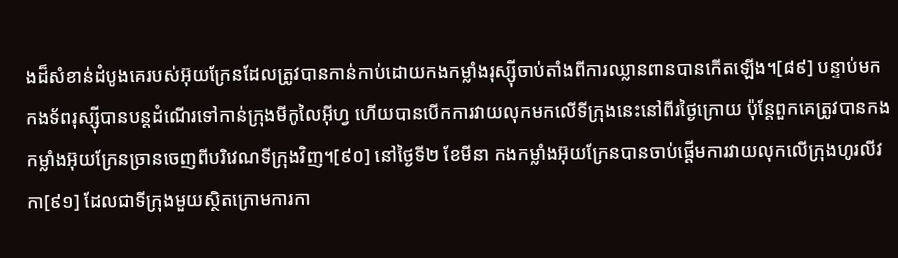ងដ៏សំខាន់ដំបូងគេរបស់អ៊ុយក្រែនដែលត្រូវបានកាន់កាប់ដោយកងកម្លាំងរុស្ស៊ីចាប់តាំងពីការឈ្លានពានបានកើតឡើង។[៨៩] បន្ទាប់មក កងទ័ពរុស្ស៊ីបានបន្តដំណើរទៅកាន់ក្រុងមីកូលៃអ៊ីហ្វ ហើយបានបើកការវាយលុកមកលើទីក្រុងនេះនៅពីរថ្ងៃក្រោយ ប៉ុន្តែពួកគេត្រូវបានកងកម្លាំងអ៊ុយក្រែនច្រានចេញពីបរិវេណទីក្រុងវិញ។[៩០] នៅថ្ងៃទី២ ខែមីនា កងកម្លាំងអ៊ុយក្រែនបានចាប់ផ្តើមការវាយលុកលើក្រុងហូរលីវកា[៩១] ដែលជាទីក្រុងមួយស្ថិតក្រោមការកា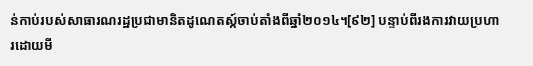ន់កាប់របស់សាធារណរដ្ឋប្រជាមានិតដូណេតស្ក៍ចាប់តាំងពីឆ្នាំ២០១៤។[៩២] បន្ទាប់ពីរងការវាយប្រហារដោយមី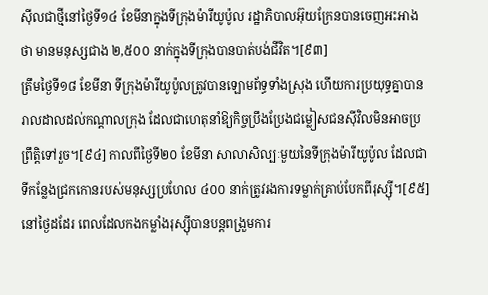ស៊ីលជាថ្មីនៅថ្ងៃទី១៤ ខែមីនាក្នុងទីក្រុងម៉ារីយូប៉ូល រដ្ឋាភិបាលអ៊ុយក្រែនបានចេញអះអាងថា មានមនុស្សជាង ២,៥០០ នាក់ក្នុងទីក្រុងបានបាត់បង់ជីវិត។[៩៣]
ត្រឹមថ្ងៃទី១៨ ខែមីនា ទីក្រុងម៉ារីយូប៉ូលត្រូវបានឡោមព័ទ្ធទាំងស្រុង ហើយការប្រយុទ្ធគ្នាបានរាលដាលដល់កណ្តាលក្រុង ដែលជាហេតុនាំឱ្យកិច្ចប្រឹងប្រែងជម្លៀសជនស៊ីវិលមិនអាចប្រព្រឹត្តិទៅរួច។[៩៤] កាលពីថ្ងៃទី២០ ខែមីនា សាលាសិល្បៈមួយនៃទីក្រុងម៉ារីយូប៉ូល ដែលជាទីកន្លែងជ្រកកោនរបស់មនុស្សប្រហែល ៤០០ នាក់ត្រូវរងការទម្លាក់គ្រាប់បែកពីរុស្ស៊ី។[៩៥] នៅថ្ងៃដដែរ ពេលដែលកងកម្លាំងរុស្ស៊ីបានបន្តពង្រួមការ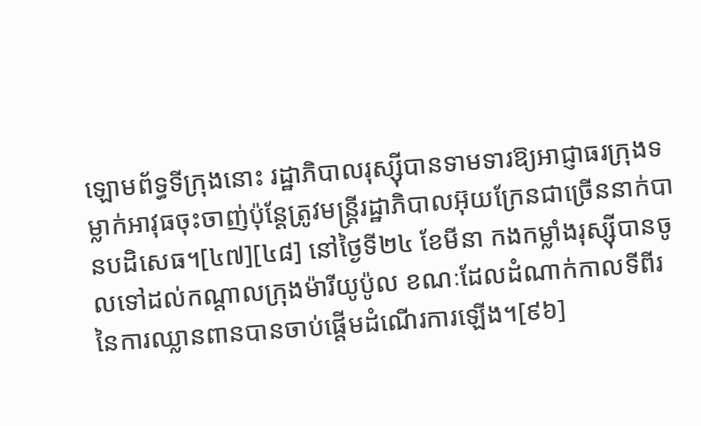ឡោមព័ទ្ធទីក្រុងនោះ រដ្ឋាភិបាលរុស្ស៊ីបានទាមទារឱ្យអាជ្ញាធរក្រុងទម្លាក់អាវុធចុះចាញ់ប៉ុន្តែត្រូវមន្ត្រីរដ្ឋាភិបាលអ៊ុយក្រែនជាច្រើននាក់បានបដិសេធ។[៤៧][៤៨] នៅថ្ងៃទី២៤ ខែមីនា កងកម្លាំងរុស្ស៊ីបានចូលទៅដល់កណ្តាលក្រុងម៉ារីយូប៉ូល ខណៈដែលដំណាក់កាលទីពីរនៃការឈ្លានពានបានចាប់ផ្តើមដំណើរការឡើង។[៩៦]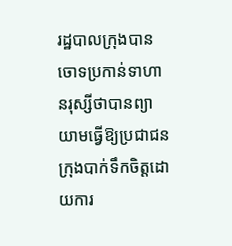រដ្ឋបាលក្រុងបានចោទប្រកាន់ទាហានរុស្សីថាបានព្យាយាមធ្វើឱ្យប្រជាជនក្រុងបាក់ទឹកចិត្តដោយការ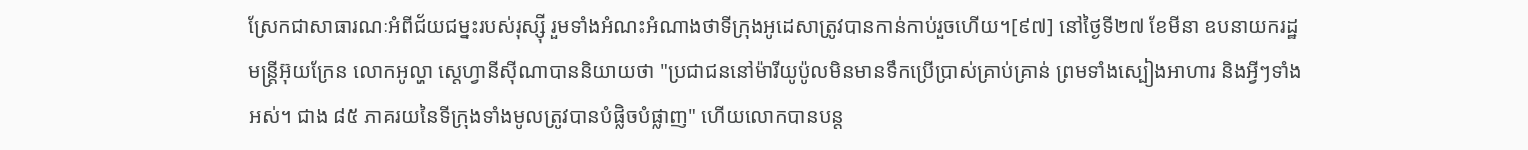ស្រែកជាសាធារណៈអំពីជ័យជម្នះរបស់រុស្ស៊ី រួមទាំងអំណះអំណាងថាទីក្រុងអូដេសាត្រូវបានកាន់កាប់រួចហើយ។[៩៧] នៅថ្ងៃទី២៧ ខែមីនា ឧបនាយករដ្ឋមន្ត្រីអ៊ុយក្រែន លោកអូល្ហា ស្តេហ្វានីស៊ីណាបាននិយាយថា "ប្រជាជននៅម៉ារីយូប៉ូលមិនមានទឹកប្រើប្រាស់គ្រាប់គ្រាន់ ព្រមទាំងស្បៀងអាហារ និងអ្វីៗទាំងអស់។ ជាង ៨៥ ភាគរយនៃទីក្រុងទាំងមូលត្រូវបានបំផ្លិចបំផ្លាញ" ហើយលោកបានបន្ត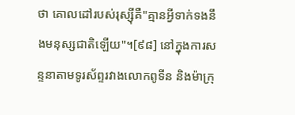ថា គោលដៅរបស់រុស្ស៊ីគឺ"គ្មានអ្វីទាក់ទងនឹងមនុស្សជាតិឡើយ"។[៩៨] នៅក្នុងការសន្ទនាតាមទូរស័ព្ទរវាងលោកពូទីន និងម៉ាក្រុ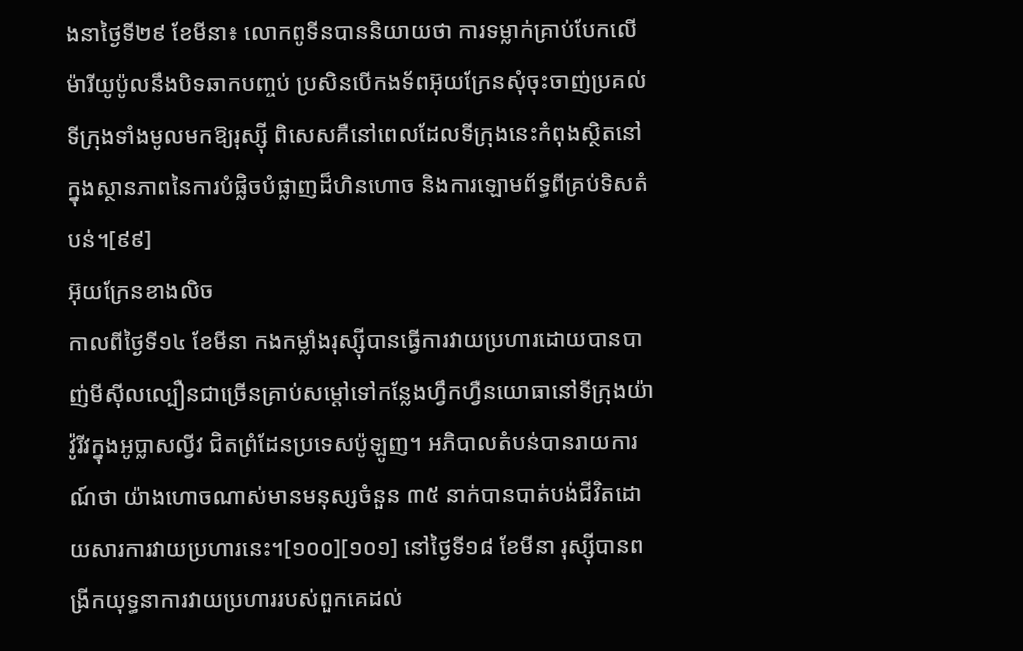ងនាថ្ងៃទី២៩ ខែមីនា៖ លោកពូទីនបាននិយាយថា ការទម្លាក់គ្រាប់បែកលើម៉ារីយូប៉ូលនឹងបិទឆាកបញ្ចប់ ប្រសិនបើកងទ័ពអ៊ុយក្រែនសុំចុះចាញ់ប្រគល់ទីក្រុងទាំងមូលមកឱ្យរុស្ស៊ី ពិសេសគឺនៅពេលដែលទីក្រុងនេះកំពុងស្ថិតនៅក្នុងស្ថានភាពនៃការបំផ្លិចបំផ្លាញដ៏ហិនហោច និងការឡោមព័ទ្ធពីគ្រប់ទិសតំបន់។[៩៩]
អ៊ុយក្រែនខាងលិច
កាលពីថ្ងៃទី១៤ ខែមីនា កងកម្លាំងរុស្ស៊ីបានធ្វើការវាយប្រហារដោយបានបាញ់មីស៊ីលល្បឿនជាច្រើនគ្រាប់សម្តៅទៅកន្លែងហ្វឹកហ្វឺនយោធានៅទីក្រុងយ៉ាវ៉ូរីវក្នុងអូប្លាសល្វីវ ជិតព្រំដែនប្រទេសប៉ូឡូញ។ អភិបាលតំបន់បានរាយការណ៍ថា យ៉ាងហោចណាស់មានមនុស្សចំនួន ៣៥ នាក់បានបាត់បង់ជីវិតដោយសារការវាយប្រហារនេះ។[១០០][១០១] នៅថ្ងៃទី១៨ ខែមីនា រុស្ស៊ីបានពង្រីកយុទ្ធនាការវាយប្រហាររបស់ពួកគេដល់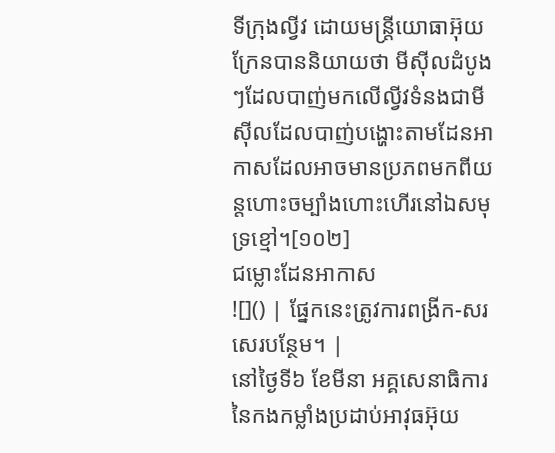ទីក្រុងល្វីវ ដោយមន្ត្រីយោធាអ៊ុយក្រែនបាននិយាយថា មីស៊ីលដំបូងៗដែលបាញ់មកលើល្វីវទំនងជាមីស៊ីលដែលបាញ់បង្ហោះតាមដែនអាកាសដែលអាចមានប្រភពមកពីយន្តហោះចម្បាំងហោះហើរនៅឯសមុទ្រខ្មៅ។[១០២]
ជម្លោះដែនអាកាស
![]() | ផ្នែកនេះត្រូវការពង្រីក-សរសេរបន្ថែម។ |
នៅថ្ងៃទី៦ ខែមីនា អគ្គសេនាធិការនៃកងកម្លាំងប្រដាប់អាវុធអ៊ុយ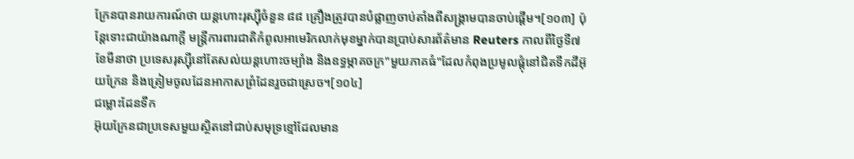ក្រែនបានរាយការណ៍ថា យន្តហោះរុស្ស៊ីចំនួន ៨៨ គ្រឿងត្រូវបានបំផ្លាញចាប់តាំងពីសង្គ្រាមបានចាប់ផ្តើម។[១០៣] ប៉ុន្តែទោះជាយ៉ាងណាក្តី មន្ត្រីការពារជាតិកំពូលអាមេរិកលាក់មុខម្នាក់បានប្រាប់សារព័ត៌មាន Reuters កាលពីថ្ងៃទី៧ ខែមីនាថា ប្រទេសរុស្ស៊ីនៅតែសល់យន្តហោះចម្បាំង និងឧទ្ធម្ភាគចក្រ"មួយភាគធំ"ដែលកំពុងប្រមូលផ្តុំនៅជិតទឹកដីអ៊ុយក្រែន និងត្រៀមចូលដែនអាកាសព្រំដែនរួចជាស្រេច។[១០៤]
ជម្លោះដែនទឹក
អ៊ុយក្រែនជាប្រទេសមួយស្ថិតនៅជាប់សមុទ្រខ្មៅដែលមាន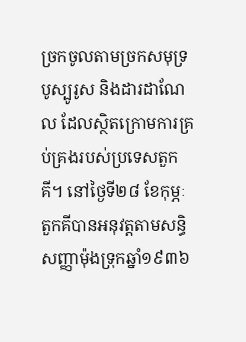ច្រកចូលតាមច្រកសមុទ្របូស្បូរូស និងដារដាណែល ដែលស្ថិតក្រោមការគ្រប់គ្រងរបស់ប្រទេសតួកគី។ នៅថ្ងៃទី២៨ ខែកុម្ភៈ តួកគីបានអនុវត្តតាមសន្ធិសញ្ញាម៉ុងទ្រុកឆ្នាំ១៩៣៦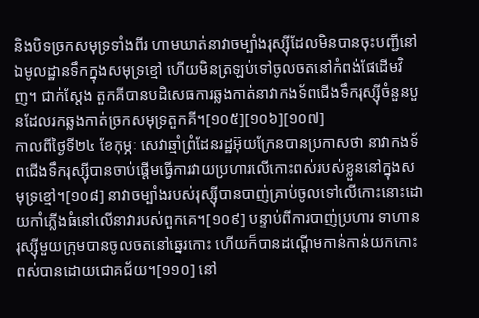និងបិទច្រកសមុទ្រទាំងពីរ ហាមឃាត់នាវាចម្បាំងរុស្ស៊ីដែលមិនបានចុះបញ្ជីនៅឯមូលដ្ឋានទឹកក្នុងសមុទ្រខ្មៅ ហើយមិនត្រឡប់ទៅចូលចតនៅកំពង់ផែដើមវិញ។ ជាក់ស្តែង តួកគីបានបដិសេធការឆ្លងកាត់នាវាកងទ័ពជើងទឹករុស្ស៊ីចំនួនបួនដែលរកឆ្លងកាត់ច្រកសមុទ្រតួកគី។[១០៥][១០៦][១០៧]
កាលពីថ្ងៃទី២៤ ខែកុម្ភៈ សេវាឆ្មាំព្រំដែនរដ្ឋអ៊ុយក្រែនបានប្រកាសថា នាវាកងទ័ពជើងទឹករុស្ស៊ីបានចាប់ផ្តើមធ្វើការវាយប្រហារលើកោះពស់របស់ខ្លួននៅក្នុងសមុទ្រខ្មៅ។[១០៨] នាវាចម្បាំងរបស់រុស្ស៊ីបានបាញ់គ្រាប់ចូលទៅលើកោះនោះដោយកាំភ្លើងធំនៅលើនាវារបស់ពួកគេ។[១០៩] បន្ទាប់ពីការបាញ់ប្រហារ ទាហានរុស្ស៊ីមួយក្រុមបានចូលចតនៅឆ្នេរកោះ ហើយក៏បានដណ្តើមកាន់កាន់យកកោះពស់បានដោយជោគជ័យ។[១១០] នៅ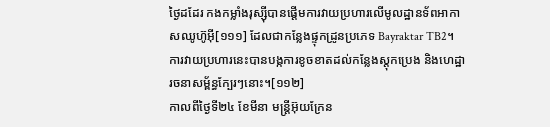ថ្ងៃដដែរ កងកម្លាំងរុស្ស៊ីបានផ្តើមការវាយប្រហារលើមូលដ្ឋានទ័ពអាកាសឈូហ៊ូអ៊ី[១១១] ដែលជាកន្លែងផ្ទុកដ្រូនប្រភេទ Bayraktar TB2។ ការវាយប្រហារនេះបានបង្កការខូចខាតដល់កន្លែងស្តុកប្រេង និងហេដ្ឋារចនាសម្ព័ន្ធក្បែរៗនោះ។[១១២]
កាលពីថ្ងៃទី២៤ ខែមីនា មន្ត្រីអ៊ុយក្រែន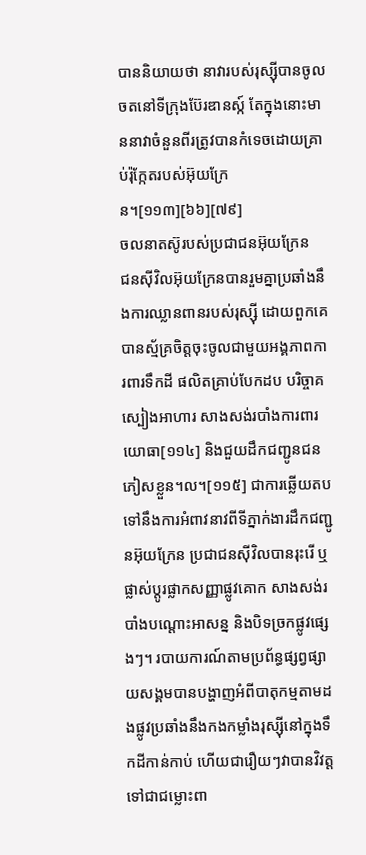បាននិយាយថា នាវារបស់រុស្ស៊ីបានចូលចតនៅទីក្រុងប៊ែរឌានស្ក៍ តែក្នុងនោះមាននាវាចំនួនពីរត្រូវបានកំទេចដោយគ្រាប់រ៉ុក្កែតរបស់អ៊ុយក្រែន។[១១៣][៦៦][៧៩]
ចលនាតស៊ូរបស់ប្រជាជនអ៊ុយក្រែន
ជនស៊ីវិលអ៊ុយក្រែនបានរួមគ្នាប្រឆាំងនឹងការឈ្លានពានរបស់រុស្ស៊ី ដោយពួកគេបានស្ម័គ្រចិត្តចុះចូលជាមួយអង្គភាពការពារទឹកដី ផលិតគ្រាប់បែកដប បរិច្ចាគស្បៀងអាហារ សាងសង់របាំងការពារយោធា[១១៤] និងជួយដឹកជញ្ជូនជនភៀសខ្លួន។ល។[១១៥] ជាការឆ្លើយតបទៅនឹងការអំពាវនាវពីទីភ្នាក់ងារដឹកជញ្ជូនអ៊ុយក្រែន ប្រជាជនស៊ីវិលបានរុះរើ ឬផ្លាស់ប្តូរផ្លាកសញ្ញាផ្លូវគោក សាងសង់របាំងបណ្តោះអាសន្ន និងបិទច្រកផ្លូវផ្សេងៗ។ របាយការណ៍តាមប្រព័ន្ធផ្សព្វផ្សាយសង្គមបានបង្ហាញអំពីបាតុកម្មតាមដងផ្លូវប្រឆាំងនឹងកងកម្លាំងរុស្ស៊ីនៅក្នុងទឹកដីកាន់កាប់ ហើយជារឿយៗវាបានវិវត្តទៅជាជម្លោះពា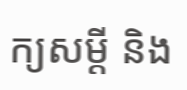ក្យសម្ដី និង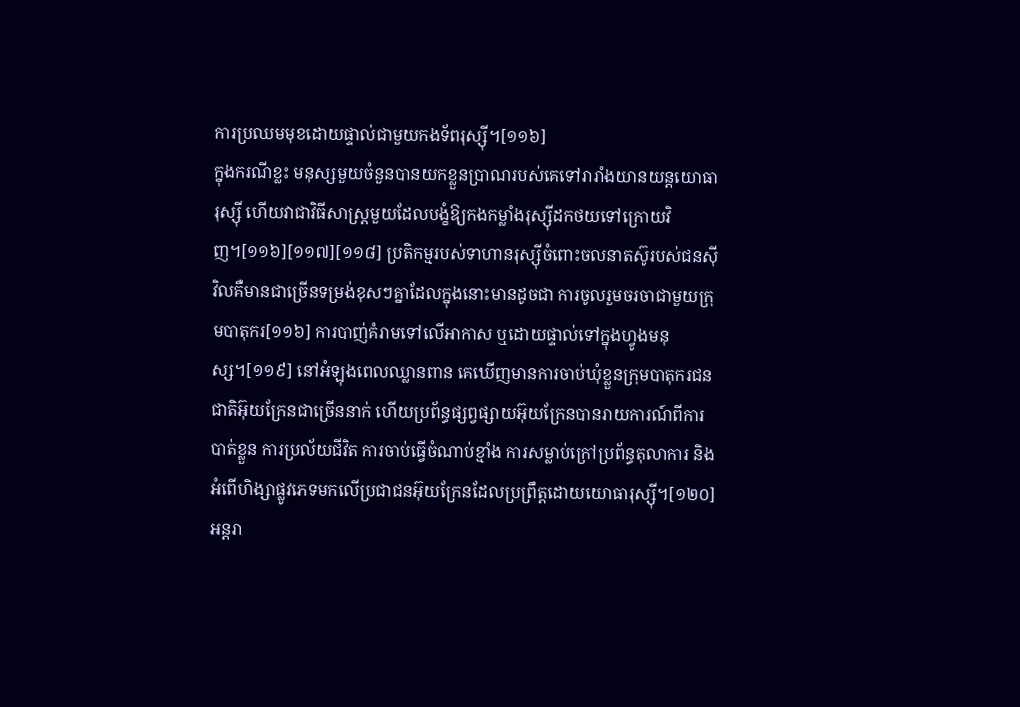ការប្រឈមមុខដោយផ្ទាល់ជាមួយកងទ័ពរុស្ស៊ី។[១១៦]
ក្នុងករណីខ្លះ មនុស្សមួយចំនួនបានយកខ្លួនប្រាណរបស់គេទៅរារាំងយានយន្តយោធារុស្ស៊ី ហើយវាជាវិធីសាស្ត្រមួយដែលបង្ខំឱ្យកងកម្លាំងរុស្ស៊ីដកថយទៅក្រោយវិញ។[១១៦][១១៧][១១៨] ប្រតិកម្មរបស់ទាហានរុស្ស៊ីចំពោះចលនាតស៊ូរបស់ជនស៊ីវិលគឺមានជាច្រើនទម្រង់ខុសៗគ្នាដែលក្នុងនោះមានដូចជា ការចូលរួមចរចាជាមួយក្រុមបាតុករ[១១៦] ការបាញ់គំរាមទៅលើអាកាស ឬដោយផ្ទាល់ទៅក្នុងហ្វូងមនុស្ស។[១១៩] នៅអំឡុងពេលឈ្លានពាន គេឃើញមានការចាប់ឃុំខ្លួនក្រុមបាតុករជនជាតិអ៊ុយក្រែនជាច្រើននាក់ ហើយប្រព័ន្ធផ្សព្វផ្សាយអ៊ុយក្រែនបានរាយការណ៍ពីការបាត់ខ្លួន ការប្រល័យជីវិត ការចាប់ធ្វើចំណាប់ខ្មាំង ការសម្លាប់ក្រៅប្រព័ន្ធតុលាការ និងអំពើហិង្សាផ្លូវភេទមកលើប្រជាជនអ៊ុយក្រែនដែលប្រព្រឹត្តដោយយោធារុស្ស៊ី។[១២០]
អន្តរា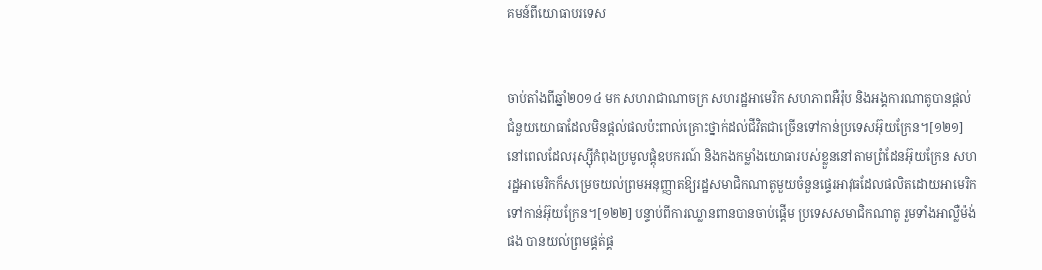គមន៍ពីយោធាបរទេស


ចាប់តាំងពីឆ្នាំ២០១៤ មក សហរាជាណាចក្រ សហរដ្ឋអាមេរិក សហភាពអឺរ៉ុប និងអង្គការណាតូបានផ្តល់ជំនួយយោធាដែលមិនផ្តល់ផលប៉ះពាល់គ្រោះថ្នាក់ដល់ជីវិតជាច្រើនទៅកាន់ប្រទេសអ៊ុយក្រែន។[១២១] នៅពេលដែលរុស្ស៊ីកំពុងប្រមូលផ្តុំឧបករណ៍ និងកងកម្លាំងយោធារបស់ខ្លួននៅតាមព្រំដែនអ៊ុយក្រែន សហរដ្ឋអាមេរិកក៏សម្រេចយល់ព្រមអនុញ្ញាតឱ្យរដ្ឋសមាជិកណាតូមួយចំនួនផ្ទេរអាវុធដែលផលិតដោយអាមេរិកទៅកាន់អ៊ុយក្រែន។[១២២] បន្ទាប់ពីការឈ្លានពានបានចាប់ផ្តើម ប្រទេសសមាជិកណាតូ រួមទាំងអាល្លឺម៉ង់ផង បានយល់ព្រមផ្គត់ផ្គ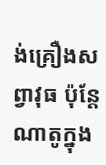ង់គ្រឿងសព្វាវុធ ប៉ុន្តែណាតូក្នុង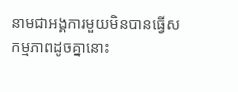នាមជាអង្គការមួយមិនបានធ្វើសកម្មភាពដូចគ្នានោះ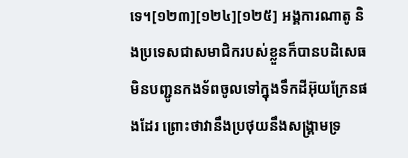ទេ។[១២៣][១២៤][១២៥] អង្គការណាតូ និងប្រទេសជាសមាជិករបស់ខ្លួនក៏បានបដិសេធមិនបញ្ជូនកងទ័ពចូលទៅក្នុងទឹកដីអ៊ុយក្រែនផងដែរ ព្រោះថាវានឹងប្រថុយនឹងសង្រ្គាមទ្រ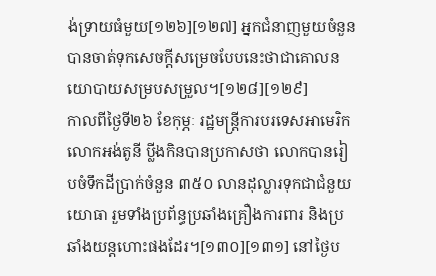ង់ទ្រាយធំមួយ[១២៦][១២៧] អ្នកជំនាញមួយចំនួនបានចាត់ទុកសេចក្តីសម្រេចបែបនេះថាជាគោលនយោបាយសម្របសម្រួល។[១២៨][១២៩]
កាលពីថ្ងៃទី២៦ ខែកុម្ភៈ រដ្ឋមន្ត្រីការបរទេសអាមេរិក លោកអង់តូនី ប្លីងកិនបានប្រកាសថា លោកបានរៀបចំទឹកដីប្រាក់ចំនួន ៣៥០ លានដុល្លារទុកជាជំនួយយោធា រួមទាំងប្រព័ន្ធប្រឆាំងគ្រឿងការពារ និងប្រឆាំងយន្តហោះផងដែរ។[១៣០][១៣១] នៅថ្ងៃប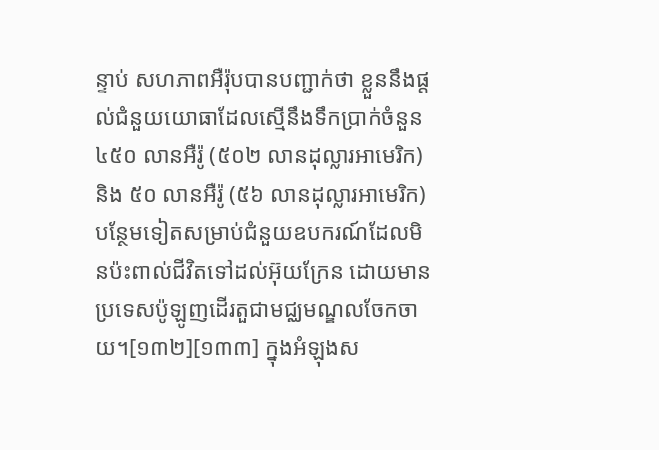ន្ទាប់ សហភាពអឺរ៉ុបបានបញ្ជាក់ថា ខ្លួននឹងផ្តល់ជំនួយយោធាដែលស្មើនឹងទឹកប្រាក់ចំនួន ៤៥០ លានអឺរ៉ូ (៥០២ លានដុល្លារអាមេរិក) និង ៥០ លានអឺរ៉ូ (៥៦ លានដុល្លារអាមេរិក) បន្ថែមទៀតសម្រាប់ជំនួយឧបករណ៍ដែលមិនប៉ះពាល់ជីវិតទៅដល់អ៊ុយក្រែន ដោយមានប្រទេសប៉ូឡូញដើរតួជាមជ្ឈមណ្ឌលចែកចាយ។[១៣២][១៣៣] ក្នុងអំឡុងស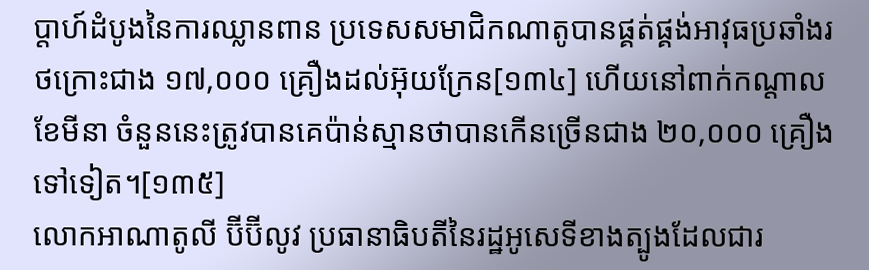ប្តាហ៍ដំបូងនៃការឈ្លានពាន ប្រទេសសមាជិកណាតូបានផ្គត់ផ្គង់អាវុធប្រឆាំងរថក្រោះជាង ១៧,០០០ គ្រឿងដល់អ៊ុយក្រែន[១៣៤] ហើយនៅពាក់កណ្តាលខែមីនា ចំនួននេះត្រូវបានគេប៉ាន់ស្មានថាបានកើនច្រើនជាង ២០,០០០ គ្រឿងទៅទៀត។[១៣៥]
លោកអាណាតូលី ប៊ីប៊ីលូវ ប្រធានាធិបតីនៃរដ្ឋអូសេទីខាងត្បូងដែលជារ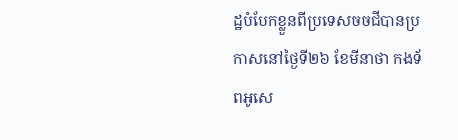ដ្ឋបំបែកខ្លួនពីប្រទេសចចជីបានប្រកាសនៅថ្ងៃទី២៦ ខែមីនាថា កងទ័ពអូសេ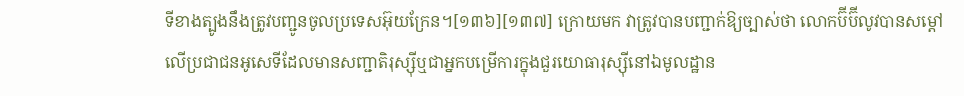ទីខាងត្បូងនឹងត្រូវបញ្ជូនចូលប្រទេសអ៊ុយក្រែន។[១៣៦][១៣៧] ក្រោយមក វាត្រូវបានបញ្ជាក់ឱ្យច្បាស់ថា លោកប៊ីប៊ីលូវបានសម្តៅលើប្រជាជនអូសេទីដែលមានសញ្ជាតិរុស្ស៊ីឬជាអ្នកបម្រើការក្នុងជួរយោធារុស្ស៊ីនៅឯមូលដ្ឋាន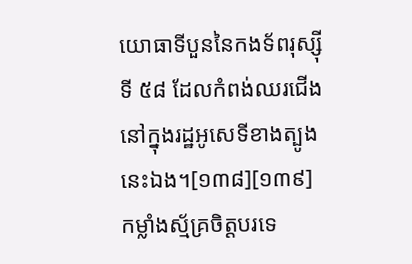យោធាទីបួននៃកងទ័ពរុស្ស៊ីទី ៥៨ ដែលកំពង់ឈរជើងនៅក្នុងរដ្ឋអូសេទីខាងត្បូងនេះឯង។[១៣៨][១៣៩]
កម្លាំងស្ម័គ្រចិត្តបរទេ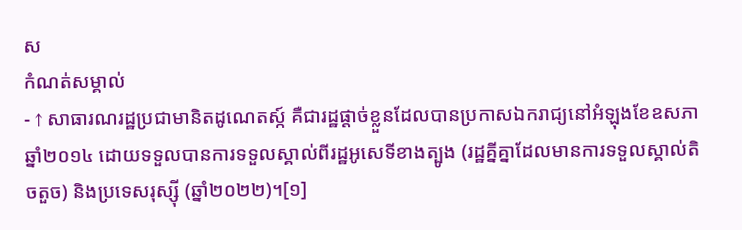ស
កំណត់សម្គាល់
- ↑ សាធារណរដ្ឋប្រជាមានិតដូណេតស្ក៍ គឺជារដ្ឋផ្តាច់ខ្លួនដែលបានប្រកាសឯករាជ្យនៅអំឡុងខែឧសភា ឆ្នាំ២០១៤ ដោយទទួលបានការទទួលស្គាល់ពីរដ្ឋអូសេទីខាងត្បូង (រដ្ឋគ្នីគ្នាដែលមានការទទួលស្គាល់តិចតួច) និងប្រទេសរុស្ស៊ី (ឆ្នាំ២០២២)។[១]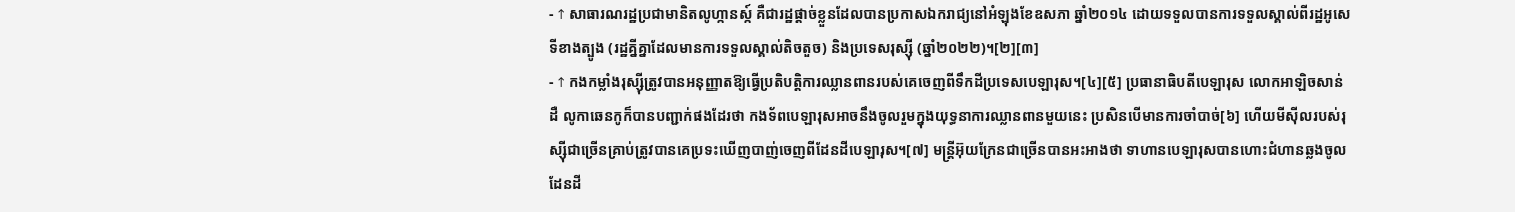- ↑ សាធារណរដ្ឋប្រជាមានិតលូហ្កានស្ក៍ គឺជារដ្ឋផ្តាច់ខ្លួនដែលបានប្រកាសឯករាជ្យនៅអំឡុងខែឧសភា ឆ្នាំ២០១៤ ដោយទទួលបានការទទួលស្គាល់ពីរដ្ឋអូសេទីខាងត្បូង (រដ្ឋគ្នីគ្នាដែលមានការទទួលស្គាល់តិចតួច) និងប្រទេសរុស្ស៊ី (ឆ្នាំ២០២២)។[២][៣]
- ↑ កងកម្លាំងរុស្ស៊ីត្រូវបានអនុញ្ញាតឱ្យធ្វើប្រតិបត្តិការឈ្លានពានរបស់គេចេញពីទឹកដីប្រទេសបេឡារុស។[៤][៥] ប្រធានាធិបតីបេឡារុស លោកអាឡិចសាន់ដឺ លូកាឆេនកូក៏បានបញ្ជាក់ផងដែរថា កងទ័ពបេឡារុសអាចនឹងចូលរួមក្នុងយុទ្ធនាការឈ្លានពានមួយនេះ ប្រសិនបើមានការចាំបាច់[៦] ហើយមីស៊ីលរបស់រុស្ស៊ីជាច្រើនគ្រាប់ត្រូវបានគេប្រទះឃើញបាញ់ចេញពីដែនដីបេឡារុស។[៧] មន្ត្រីអ៊ុយក្រែនជាច្រើនបានអះអាងថា ទាហានបេឡារុសបានហោះជំហានឆ្លងចូលដែនដី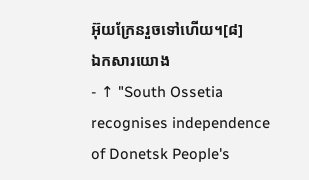អ៊ុយក្រែនរួចទៅហើយ។[៨]
ឯកសារយោង
- ↑ "South Ossetia recognises independence of Donetsk People's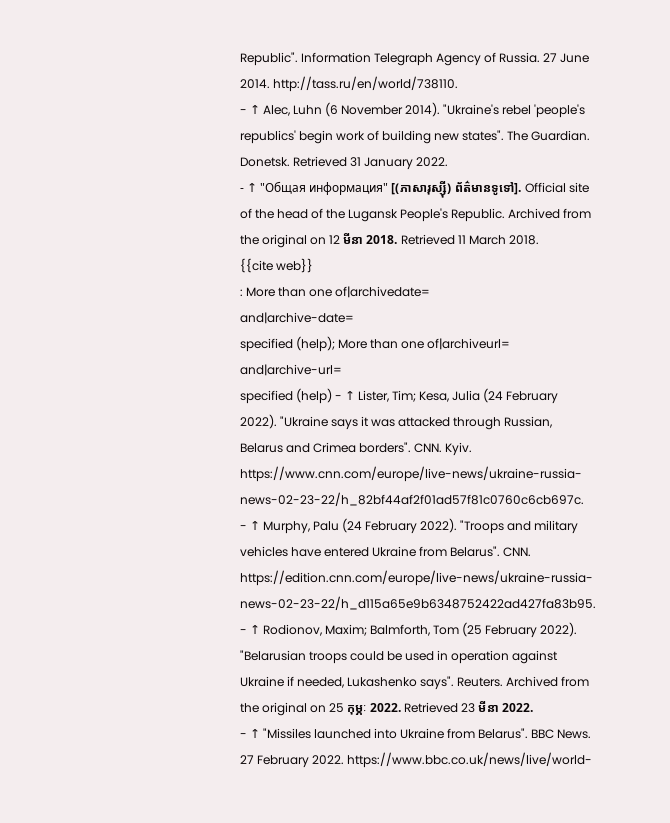Republic". Information Telegraph Agency of Russia. 27 June 2014. http://tass.ru/en/world/738110.
- ↑ Alec, Luhn (6 November 2014). "Ukraine's rebel 'people's republics' begin work of building new states". The Guardian. Donetsk. Retrieved 31 January 2022.
- ↑ "Общая информация" [(ភាសារុស្ស៊ី) ព័ត៌មានទូទៅ]. Official site of the head of the Lugansk People's Republic. Archived from the original on 12 មីនា 2018. Retrieved 11 March 2018.
{{cite web}}
: More than one of|archivedate=
and|archive-date=
specified (help); More than one of|archiveurl=
and|archive-url=
specified (help) - ↑ Lister, Tim; Kesa, Julia (24 February 2022). "Ukraine says it was attacked through Russian, Belarus and Crimea borders". CNN. Kyiv. https://www.cnn.com/europe/live-news/ukraine-russia-news-02-23-22/h_82bf44af2f01ad57f81c0760c6cb697c.
- ↑ Murphy, Palu (24 February 2022). "Troops and military vehicles have entered Ukraine from Belarus". CNN. https://edition.cnn.com/europe/live-news/ukraine-russia-news-02-23-22/h_d115a65e9b6348752422ad427fa83b95.
- ↑ Rodionov, Maxim; Balmforth, Tom (25 February 2022). "Belarusian troops could be used in operation against Ukraine if needed, Lukashenko says". Reuters. Archived from the original on 25 កុម្ភៈ 2022. Retrieved 23 មីនា 2022.
- ↑ "Missiles launched into Ukraine from Belarus". BBC News. 27 February 2022. https://www.bbc.co.uk/news/live/world-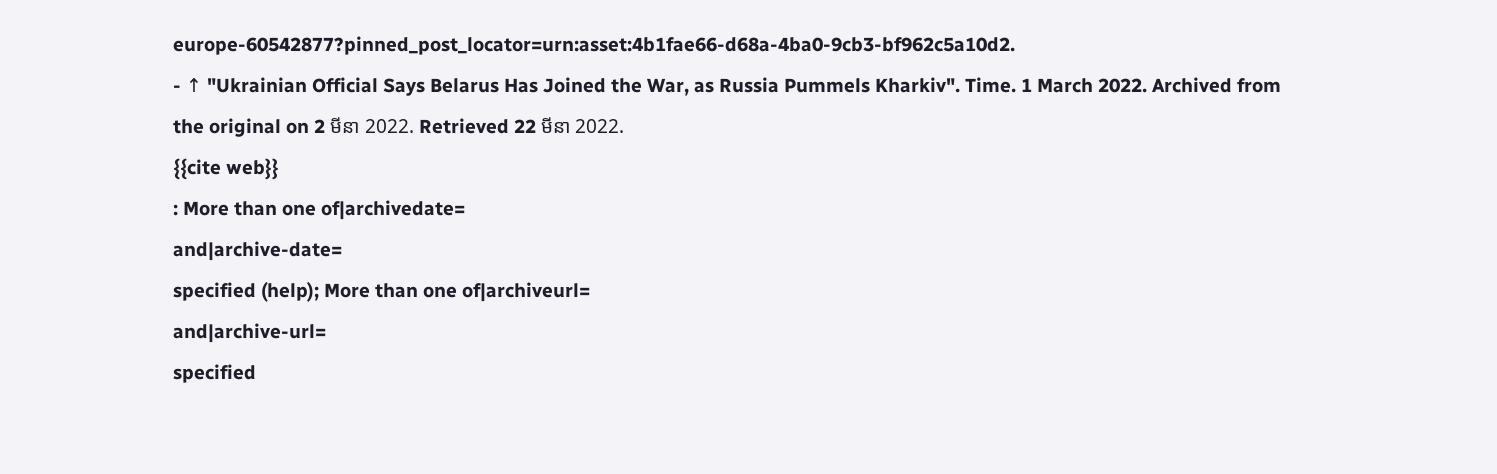europe-60542877?pinned_post_locator=urn:asset:4b1fae66-d68a-4ba0-9cb3-bf962c5a10d2.
- ↑ "Ukrainian Official Says Belarus Has Joined the War, as Russia Pummels Kharkiv". Time. 1 March 2022. Archived from the original on 2 មីនា 2022. Retrieved 22 មីនា 2022.
{{cite web}}
: More than one of|archivedate=
and|archive-date=
specified (help); More than one of|archiveurl=
and|archive-url=
specified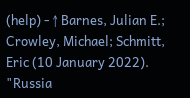(help) - ↑ Barnes, Julian E.; Crowley, Michael; Schmitt, Eric (10 January 2022). "Russia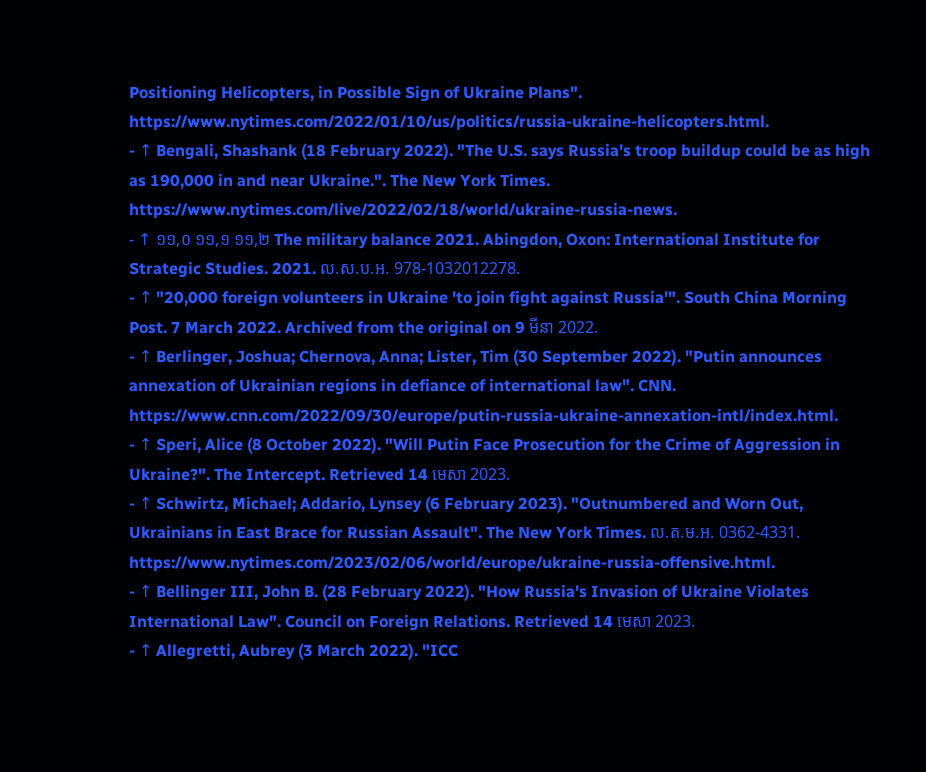Positioning Helicopters, in Possible Sign of Ukraine Plans". https://www.nytimes.com/2022/01/10/us/politics/russia-ukraine-helicopters.html.
- ↑ Bengali, Shashank (18 February 2022). "The U.S. says Russia's troop buildup could be as high as 190,000 in and near Ukraine.". The New York Times. https://www.nytimes.com/live/2022/02/18/world/ukraine-russia-news.
- ↑ ១១,០ ១១,១ ១១,២ The military balance 2021. Abingdon, Oxon: International Institute for Strategic Studies. 2021. ល.ស.ប.អ. 978-1032012278.
- ↑ "20,000 foreign volunteers in Ukraine 'to join fight against Russia'". South China Morning Post. 7 March 2022. Archived from the original on 9 មីនា 2022.
- ↑ Berlinger, Joshua; Chernova, Anna; Lister, Tim (30 September 2022). "Putin announces annexation of Ukrainian regions in defiance of international law". CNN. https://www.cnn.com/2022/09/30/europe/putin-russia-ukraine-annexation-intl/index.html.
- ↑ Speri, Alice (8 October 2022). "Will Putin Face Prosecution for the Crime of Aggression in Ukraine?". The Intercept. Retrieved 14 មេសា 2023.
- ↑ Schwirtz, Michael; Addario, Lynsey (6 February 2023). "Outnumbered and Worn Out, Ukrainians in East Brace for Russian Assault". The New York Times. ល.ត.ម.អ. 0362-4331. https://www.nytimes.com/2023/02/06/world/europe/ukraine-russia-offensive.html.
- ↑ Bellinger III, John B. (28 February 2022). "How Russia's Invasion of Ukraine Violates International Law". Council on Foreign Relations. Retrieved 14 មេសា 2023.
- ↑ Allegretti, Aubrey (3 March 2022). "ICC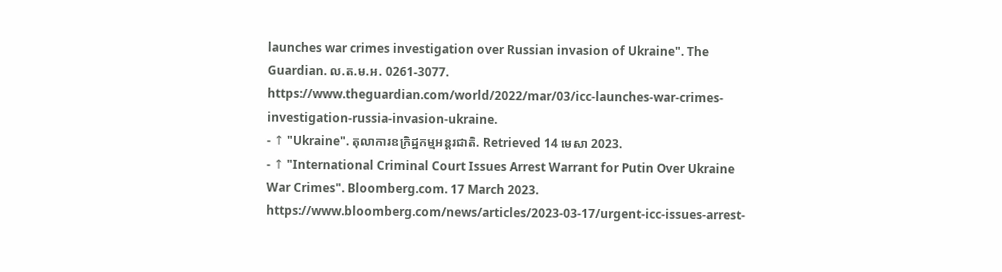launches war crimes investigation over Russian invasion of Ukraine". The Guardian. ល.ត.ម.អ. 0261-3077. https://www.theguardian.com/world/2022/mar/03/icc-launches-war-crimes-investigation-russia-invasion-ukraine.
- ↑ "Ukraine". តុលាការឧក្រិដ្ឋកម្មអន្តរជាតិ. Retrieved 14 មេសា 2023.
- ↑ "International Criminal Court Issues Arrest Warrant for Putin Over Ukraine War Crimes". Bloomberg.com. 17 March 2023. https://www.bloomberg.com/news/articles/2023-03-17/urgent-icc-issues-arrest-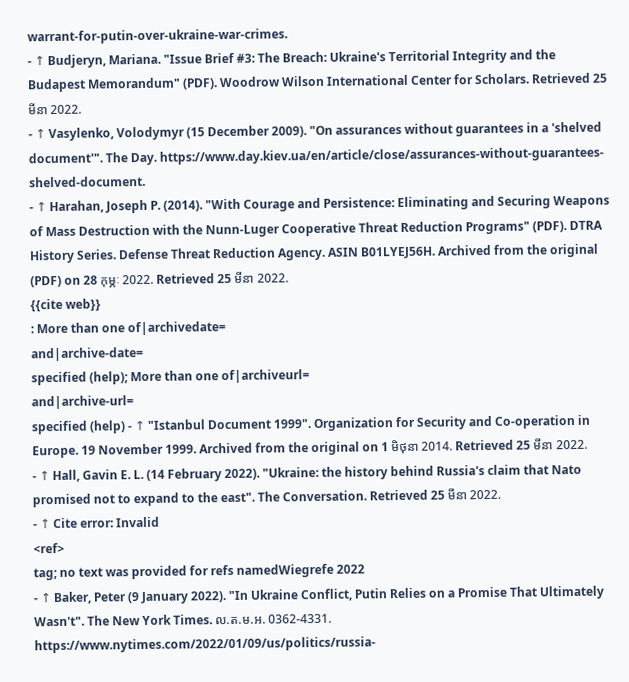warrant-for-putin-over-ukraine-war-crimes.
- ↑ Budjeryn, Mariana. "Issue Brief #3: The Breach: Ukraine's Territorial Integrity and the Budapest Memorandum" (PDF). Woodrow Wilson International Center for Scholars. Retrieved 25 មីនា 2022.
- ↑ Vasylenko, Volodymyr (15 December 2009). "On assurances without guarantees in a 'shelved document'". The Day. https://www.day.kiev.ua/en/article/close/assurances-without-guarantees-shelved-document.
- ↑ Harahan, Joseph P. (2014). "With Courage and Persistence: Eliminating and Securing Weapons of Mass Destruction with the Nunn-Luger Cooperative Threat Reduction Programs" (PDF). DTRA History Series. Defense Threat Reduction Agency. ASIN B01LYEJ56H. Archived from the original (PDF) on 28 កុម្ភៈ 2022. Retrieved 25 មីនា 2022.
{{cite web}}
: More than one of|archivedate=
and|archive-date=
specified (help); More than one of|archiveurl=
and|archive-url=
specified (help) - ↑ "Istanbul Document 1999". Organization for Security and Co-operation in Europe. 19 November 1999. Archived from the original on 1 មិថុនា 2014. Retrieved 25 មីនា 2022.
- ↑ Hall, Gavin E. L. (14 February 2022). "Ukraine: the history behind Russia's claim that Nato promised not to expand to the east". The Conversation. Retrieved 25 មីនា 2022.
- ↑ Cite error: Invalid
<ref>
tag; no text was provided for refs namedWiegrefe 2022
- ↑ Baker, Peter (9 January 2022). "In Ukraine Conflict, Putin Relies on a Promise That Ultimately Wasn't". The New York Times. ល.ត.ម.អ. 0362-4331. https://www.nytimes.com/2022/01/09/us/politics/russia-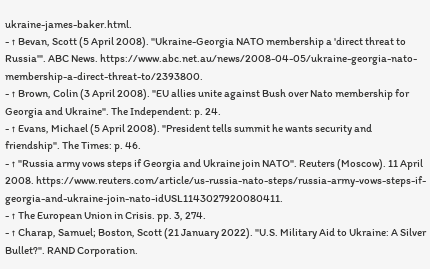ukraine-james-baker.html.
- ↑ Bevan, Scott (5 April 2008). "Ukraine-Georgia NATO membership a 'direct threat to Russia'". ABC News. https://www.abc.net.au/news/2008-04-05/ukraine-georgia-nato-membership-a-direct-threat-to/2393800.
- ↑ Brown, Colin (3 April 2008). "EU allies unite against Bush over Nato membership for Georgia and Ukraine". The Independent: p. 24.
- ↑ Evans, Michael (5 April 2008). "President tells summit he wants security and friendship". The Times: p. 46.
- ↑ "Russia army vows steps if Georgia and Ukraine join NATO". Reuters (Moscow). 11 April 2008. https://www.reuters.com/article/us-russia-nato-steps/russia-army-vows-steps-if-georgia-and-ukraine-join-nato-idUSL1143027920080411.
- ↑ The European Union in Crisis. pp. 3, 274.
- ↑ Charap, Samuel; Boston, Scott (21 January 2022). "U.S. Military Aid to Ukraine: A Silver Bullet?". RAND Corporation.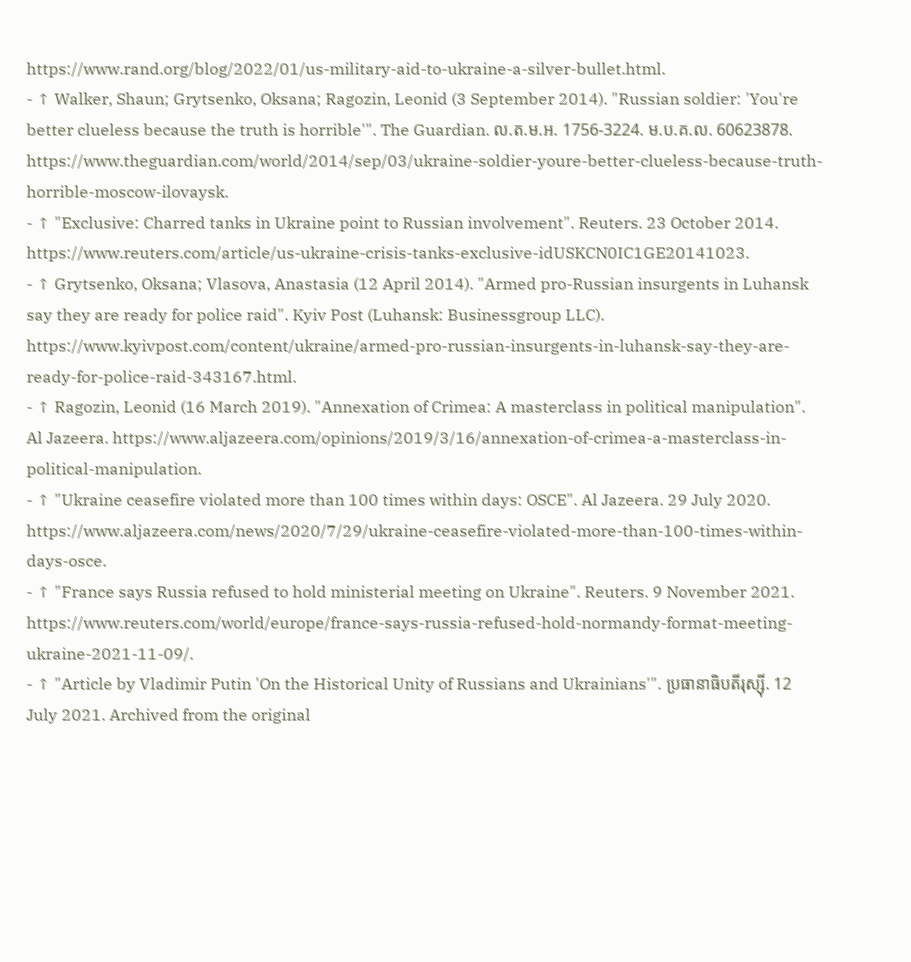https://www.rand.org/blog/2022/01/us-military-aid-to-ukraine-a-silver-bullet.html.
- ↑ Walker, Shaun; Grytsenko, Oksana; Ragozin, Leonid (3 September 2014). "Russian soldier: 'You're better clueless because the truth is horrible'". The Guardian. ល.ត.ម.អ. 1756-3224. ម.ប.គ.ល. 60623878. https://www.theguardian.com/world/2014/sep/03/ukraine-soldier-youre-better-clueless-because-truth-horrible-moscow-ilovaysk.
- ↑ "Exclusive: Charred tanks in Ukraine point to Russian involvement". Reuters. 23 October 2014. https://www.reuters.com/article/us-ukraine-crisis-tanks-exclusive-idUSKCN0IC1GE20141023.
- ↑ Grytsenko, Oksana; Vlasova, Anastasia (12 April 2014). "Armed pro-Russian insurgents in Luhansk say they are ready for police raid". Kyiv Post (Luhansk: Businessgroup LLC). https://www.kyivpost.com/content/ukraine/armed-pro-russian-insurgents-in-luhansk-say-they-are-ready-for-police-raid-343167.html.
- ↑ Ragozin, Leonid (16 March 2019). "Annexation of Crimea: A masterclass in political manipulation". Al Jazeera. https://www.aljazeera.com/opinions/2019/3/16/annexation-of-crimea-a-masterclass-in-political-manipulation.
- ↑ "Ukraine ceasefire violated more than 100 times within days: OSCE". Al Jazeera. 29 July 2020. https://www.aljazeera.com/news/2020/7/29/ukraine-ceasefire-violated-more-than-100-times-within-days-osce.
- ↑ "France says Russia refused to hold ministerial meeting on Ukraine". Reuters. 9 November 2021. https://www.reuters.com/world/europe/france-says-russia-refused-hold-normandy-format-meeting-ukraine-2021-11-09/.
- ↑ "Article by Vladimir Putin 'On the Historical Unity of Russians and Ukrainians'". ប្រធានាធិបតីរុស្ស៊ី. 12 July 2021. Archived from the original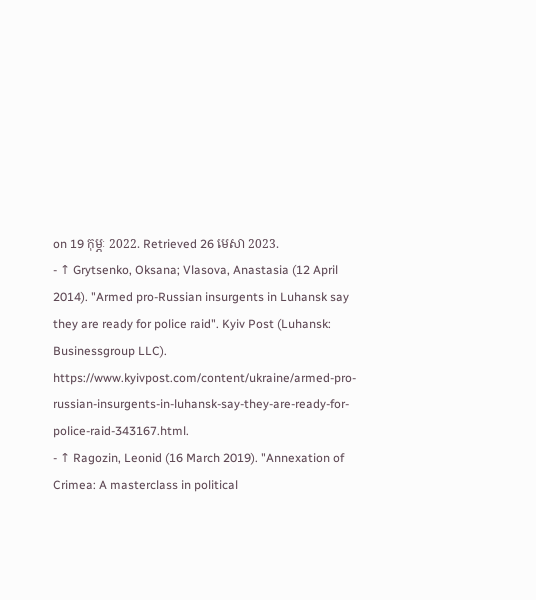on 19 កុម្ភៈ 2022. Retrieved 26 មេសា 2023.
- ↑ Grytsenko, Oksana; Vlasova, Anastasia (12 April 2014). "Armed pro-Russian insurgents in Luhansk say they are ready for police raid". Kyiv Post (Luhansk: Businessgroup LLC). https://www.kyivpost.com/content/ukraine/armed-pro-russian-insurgents-in-luhansk-say-they-are-ready-for-police-raid-343167.html.
- ↑ Ragozin, Leonid (16 March 2019). "Annexation of Crimea: A masterclass in political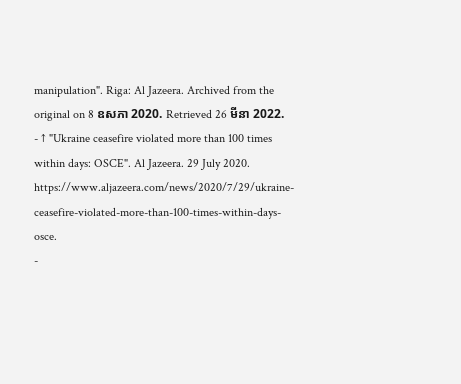manipulation". Riga: Al Jazeera. Archived from the original on 8 ឧសភា 2020. Retrieved 26 មីនា 2022.
- ↑ "Ukraine ceasefire violated more than 100 times within days: OSCE". Al Jazeera. 29 July 2020. https://www.aljazeera.com/news/2020/7/29/ukraine-ceasefire-violated-more-than-100-times-within-days-osce.
-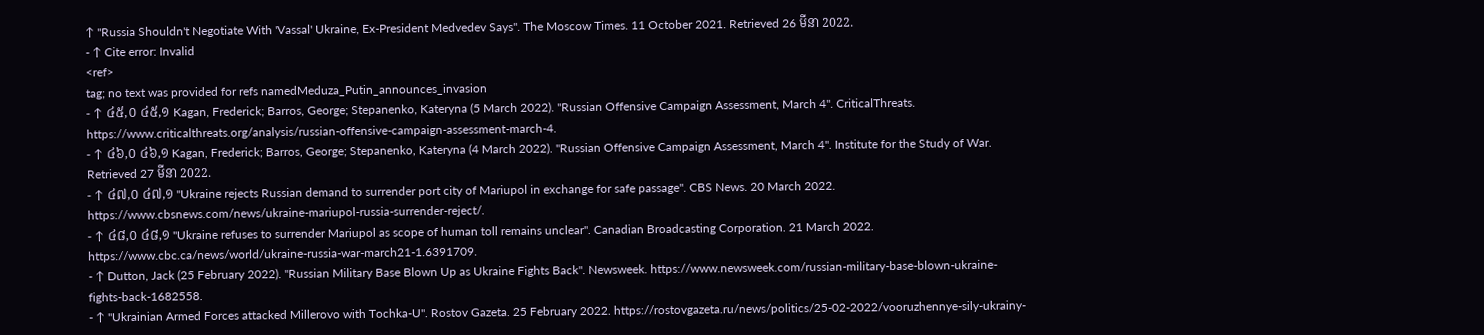↑ "Russia Shouldn't Negotiate With 'Vassal' Ukraine, Ex-President Medvedev Says". The Moscow Times. 11 October 2021. Retrieved 26 មីនា 2022.
- ↑ Cite error: Invalid
<ref>
tag; no text was provided for refs namedMeduza_Putin_announces_invasion
- ↑ ៤៥,០ ៤៥,១ Kagan, Frederick; Barros, George; Stepanenko, Kateryna (5 March 2022). "Russian Offensive Campaign Assessment, March 4". CriticalThreats. https://www.criticalthreats.org/analysis/russian-offensive-campaign-assessment-march-4.
- ↑ ៤៦,០ ៤៦,១ Kagan, Frederick; Barros, George; Stepanenko, Kateryna (4 March 2022). "Russian Offensive Campaign Assessment, March 4". Institute for the Study of War. Retrieved 27 មីនា 2022.
- ↑ ៤៧,០ ៤៧,១ "Ukraine rejects Russian demand to surrender port city of Mariupol in exchange for safe passage". CBS News. 20 March 2022. https://www.cbsnews.com/news/ukraine-mariupol-russia-surrender-reject/.
- ↑ ៤៨,០ ៤៨,១ "Ukraine refuses to surrender Mariupol as scope of human toll remains unclear". Canadian Broadcasting Corporation. 21 March 2022. https://www.cbc.ca/news/world/ukraine-russia-war-march21-1.6391709.
- ↑ Dutton, Jack (25 February 2022). "Russian Military Base Blown Up as Ukraine Fights Back". Newsweek. https://www.newsweek.com/russian-military-base-blown-ukraine-fights-back-1682558.
- ↑ "Ukrainian Armed Forces attacked Millerovo with Tochka-U". Rostov Gazeta. 25 February 2022. https://rostovgazeta.ru/news/politics/25-02-2022/vooruzhennye-sily-ukrainy-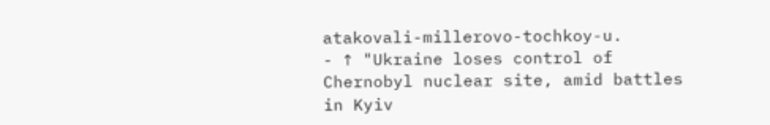atakovali-millerovo-tochkoy-u.
- ↑ "Ukraine loses control of Chernobyl nuclear site, amid battles in Kyiv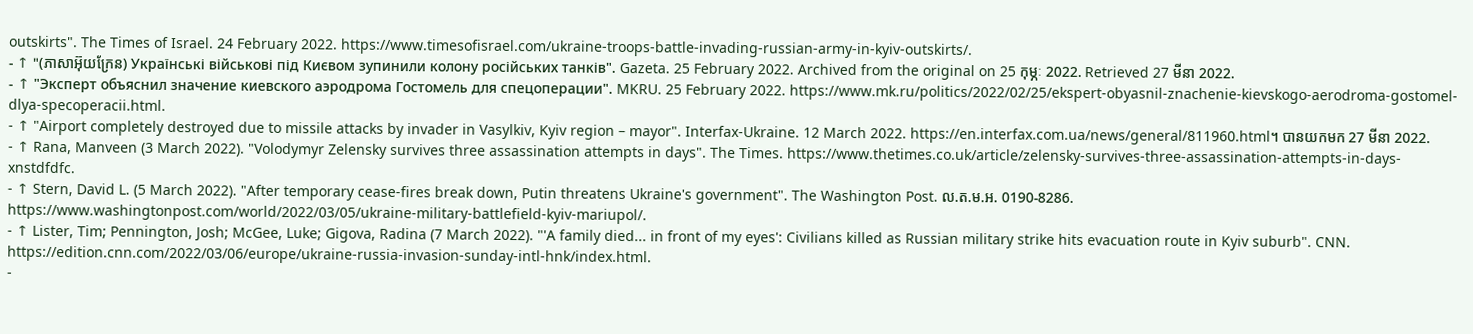outskirts". The Times of Israel. 24 February 2022. https://www.timesofisrael.com/ukraine-troops-battle-invading-russian-army-in-kyiv-outskirts/.
- ↑ "(ភាសាអ៊ុយក្រែន) Українські військові під Києвом зупинили колону російських танків". Gazeta. 25 February 2022. Archived from the original on 25 កុម្ភៈ 2022. Retrieved 27 មីនា 2022.
- ↑ "Эксперт объяснил значение киевского аэродрома Гостомель для спецоперации". MKRU. 25 February 2022. https://www.mk.ru/politics/2022/02/25/ekspert-obyasnil-znachenie-kievskogo-aerodroma-gostomel-dlya-specoperacii.html.
- ↑ "Airport completely destroyed due to missile attacks by invader in Vasylkiv, Kyiv region – mayor". Interfax-Ukraine. 12 March 2022. https://en.interfax.com.ua/news/general/811960.html។ បានយកមក 27 មីនា 2022.
- ↑ Rana, Manveen (3 March 2022). "Volodymyr Zelensky survives three assassination attempts in days". The Times. https://www.thetimes.co.uk/article/zelensky-survives-three-assassination-attempts-in-days-xnstdfdfc.
- ↑ Stern, David L. (5 March 2022). "After temporary cease-fires break down, Putin threatens Ukraine's government". The Washington Post. ល.ត.ម.អ. 0190-8286. https://www.washingtonpost.com/world/2022/03/05/ukraine-military-battlefield-kyiv-mariupol/.
- ↑ Lister, Tim; Pennington, Josh; McGee, Luke; Gigova, Radina (7 March 2022). "'A family died... in front of my eyes': Civilians killed as Russian military strike hits evacuation route in Kyiv suburb". CNN. https://edition.cnn.com/2022/03/06/europe/ukraine-russia-invasion-sunday-intl-hnk/index.html.
-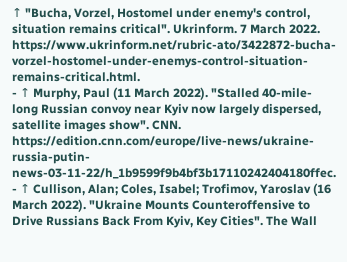↑ "Bucha, Vorzel, Hostomel under enemy's control, situation remains critical". Ukrinform. 7 March 2022. https://www.ukrinform.net/rubric-ato/3422872-bucha-vorzel-hostomel-under-enemys-control-situation-remains-critical.html.
- ↑ Murphy, Paul (11 March 2022). "Stalled 40-mile-long Russian convoy near Kyiv now largely dispersed, satellite images show". CNN. https://edition.cnn.com/europe/live-news/ukraine-russia-putin-news-03-11-22/h_1b9599f9b4bf3b17110242404180ffec.
- ↑ Cullison, Alan; Coles, Isabel; Trofimov, Yaroslav (16 March 2022). "Ukraine Mounts Counteroffensive to Drive Russians Back From Kyiv, Key Cities". The Wall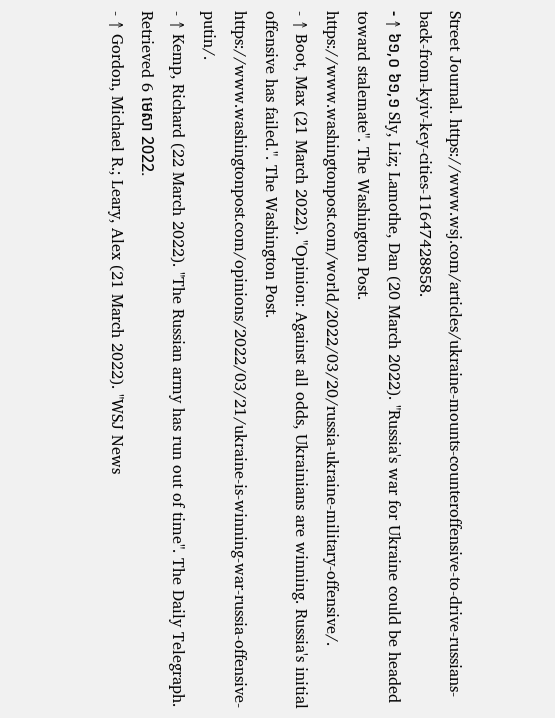Street Journal. https://www.wsj.com/articles/ukraine-mounts-counteroffensive-to-drive-russians-back-from-kyiv-key-cities-11647428858.
- ↑ ៦១,០ ៦១,១ Sly, Liz; Lamothe, Dan (20 March 2022). "Russia's war for Ukraine could be headed toward stalemate". The Washington Post. https://www.washingtonpost.com/world/2022/03/20/russia-ukraine-military-offensive/.
- ↑ Boot, Max (21 March 2022). "Opinion: Against all odds, Ukrainians are winning. Russia's initial offensive has failed.". The Washington Post. https://www.washingtonpost.com/opinions/2022/03/21/ukraine-is-winning-war-russia-offensive-putin/.
- ↑ Kemp, Richard (22 March 2022). "The Russian army has run out of time". The Daily Telegraph. Retrieved 6 មេសា 2022.
- ↑ Gordon, Michael R.; Leary, Alex (21 March 2022). "WSJ News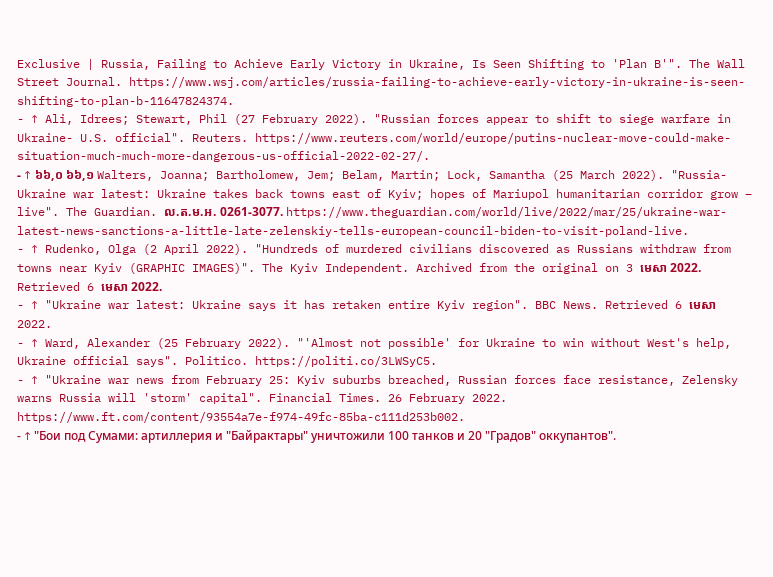Exclusive | Russia, Failing to Achieve Early Victory in Ukraine, Is Seen Shifting to 'Plan B'". The Wall Street Journal. https://www.wsj.com/articles/russia-failing-to-achieve-early-victory-in-ukraine-is-seen-shifting-to-plan-b-11647824374.
- ↑ Ali, Idrees; Stewart, Phil (27 February 2022). "Russian forces appear to shift to siege warfare in Ukraine- U.S. official". Reuters. https://www.reuters.com/world/europe/putins-nuclear-move-could-make-situation-much-much-more-dangerous-us-official-2022-02-27/.
- ↑ ៦៦,០ ៦៦,១ Walters, Joanna; Bartholomew, Jem; Belam, Martin; Lock, Samantha (25 March 2022). "Russia-Ukraine war latest: Ukraine takes back towns east of Kyiv; hopes of Mariupol humanitarian corridor grow – live". The Guardian. ល.ត.ម.អ. 0261-3077. https://www.theguardian.com/world/live/2022/mar/25/ukraine-war-latest-news-sanctions-a-little-late-zelenskiy-tells-european-council-biden-to-visit-poland-live.
- ↑ Rudenko, Olga (2 April 2022). "Hundreds of murdered civilians discovered as Russians withdraw from towns near Kyiv (GRAPHIC IMAGES)". The Kyiv Independent. Archived from the original on 3 មេសា 2022. Retrieved 6 មេសា 2022.
- ↑ "Ukraine war latest: Ukraine says it has retaken entire Kyiv region". BBC News. Retrieved 6 មេសា 2022.
- ↑ Ward, Alexander (25 February 2022). "'Almost not possible' for Ukraine to win without West's help, Ukraine official says". Politico. https://politi.co/3LWSyC5.
- ↑ "Ukraine war news from February 25: Kyiv suburbs breached, Russian forces face resistance, Zelensky warns Russia will 'storm' capital". Financial Times. 26 February 2022. https://www.ft.com/content/93554a7e-f974-49fc-85ba-c111d253b002.
- ↑ "Бои под Сумами: артиллерия и "Байрактары" уничтожили 100 танков и 20 "Градов" оккупантов".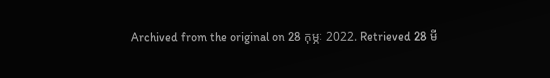Archived from the original on 28 កុម្ភៈ 2022. Retrieved 28 មី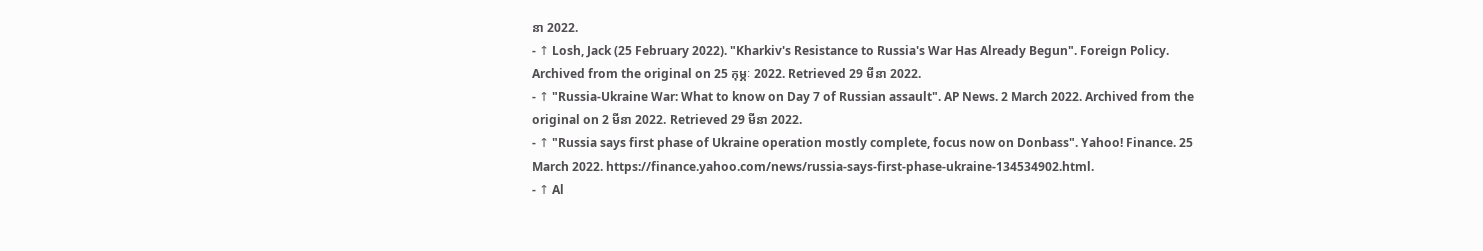នា 2022.
- ↑ Losh, Jack (25 February 2022). "Kharkiv's Resistance to Russia's War Has Already Begun". Foreign Policy. Archived from the original on 25 កុម្ភៈ 2022. Retrieved 29 មីនា 2022.
- ↑ "Russia-Ukraine War: What to know on Day 7 of Russian assault". AP News. 2 March 2022. Archived from the original on 2 មីនា 2022. Retrieved 29 មីនា 2022.
- ↑ "Russia says first phase of Ukraine operation mostly complete, focus now on Donbass". Yahoo! Finance. 25 March 2022. https://finance.yahoo.com/news/russia-says-first-phase-ukraine-134534902.html.
- ↑ Al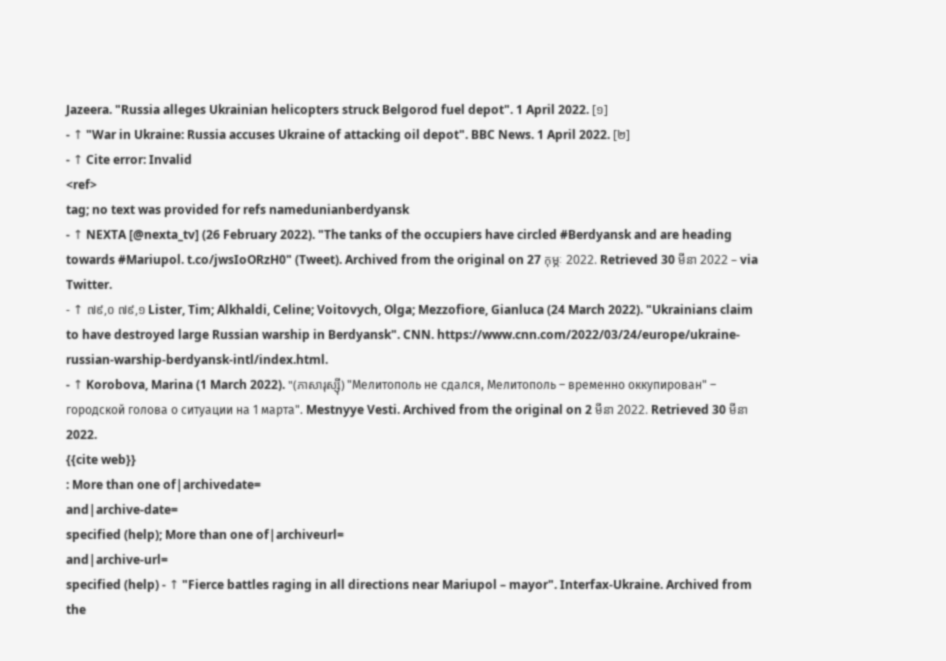Jazeera. "Russia alleges Ukrainian helicopters struck Belgorod fuel depot". 1 April 2022. [១]
- ↑ "War in Ukraine: Russia accuses Ukraine of attacking oil depot". BBC News. 1 April 2022. [២]
- ↑ Cite error: Invalid
<ref>
tag; no text was provided for refs namedunianberdyansk
- ↑ NEXTA [@nexta_tv] (26 February 2022). "The tanks of the occupiers have circled #Berdyansk and are heading towards #Mariupol. t.co/jwsIoORzH0" (Tweet). Archived from the original on 27 កុម្ភៈ 2022. Retrieved 30 មីនា 2022 – via Twitter.
- ↑ ៧៩,០ ៧៩,១ Lister, Tim; Alkhaldi, Celine; Voitovych, Olga; Mezzofiore, Gianluca (24 March 2022). "Ukrainians claim to have destroyed large Russian warship in Berdyansk". CNN. https://www.cnn.com/2022/03/24/europe/ukraine-russian-warship-berdyansk-intl/index.html.
- ↑ Korobova, Marina (1 March 2022). "(ភាសារុស្ស៊ី) "Мелитополь не сдался, Мелитополь – временно оккупирован" – городской голова о ситуации на 1 марта". Mestnyye Vesti. Archived from the original on 2 មីនា 2022. Retrieved 30 មីនា 2022.
{{cite web}}
: More than one of|archivedate=
and|archive-date=
specified (help); More than one of|archiveurl=
and|archive-url=
specified (help) - ↑ "Fierce battles raging in all directions near Mariupol – mayor". Interfax-Ukraine. Archived from the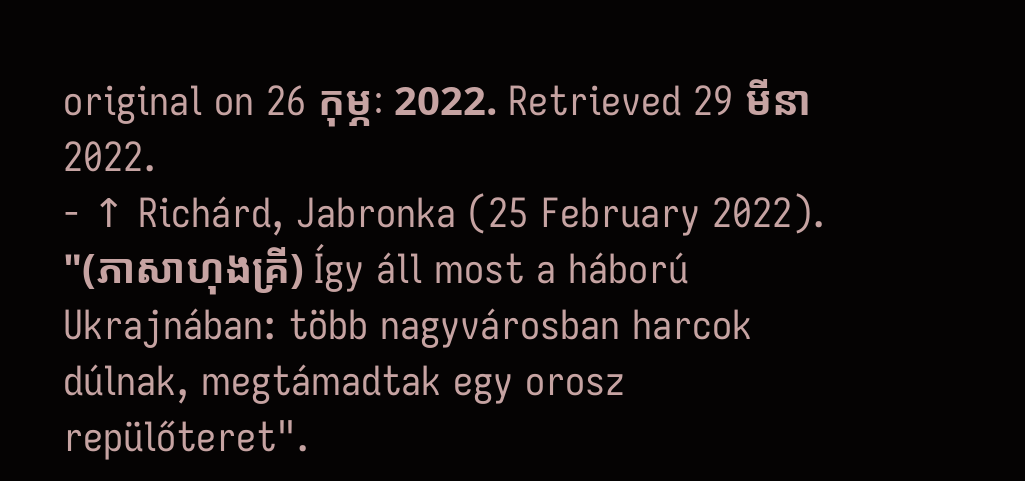original on 26 កុម្ភៈ 2022. Retrieved 29 មីនា 2022.
- ↑ Richárd, Jabronka (25 February 2022). "(ភាសាហុងគ្រី) Így áll most a háború Ukrajnában: több nagyvárosban harcok dúlnak, megtámadtak egy orosz repülőteret".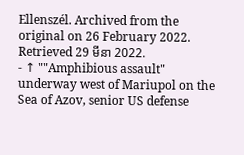Ellenszél. Archived from the original on 26 February 2022. Retrieved 29 មីនា 2022.
- ↑ ""Amphibious assault" underway west of Mariupol on the Sea of Azov, senior US defense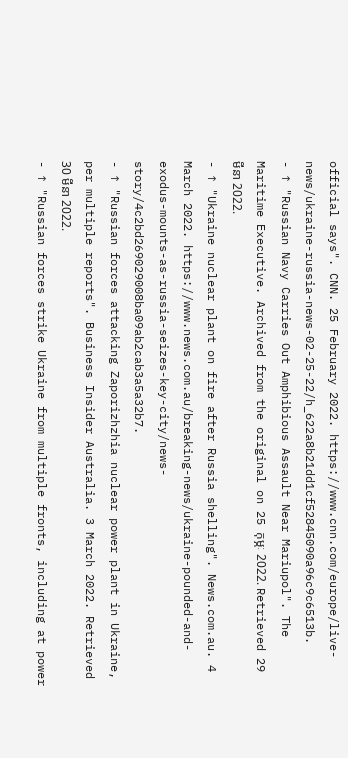official says". CNN. 25 February 2022. https://www.cnn.com/europe/live-news/ukraine-russia-news-02-25-22/h_622a8b21dd1cf52845090a96c9c6513b.
- ↑ "Russian Navy Carries Out Amphibious Assault Near Mariupol". The Maritime Executive. Archived from the original on 25 កុម្ភៈ 2022. Retrieved 29 មីនា 2022.
- ↑ "Ukraine nuclear plant on fire after Russia shelling". News.com.au. 4 March 2022. https://www.news.com.au/breaking-news/ukraine-pounded-and-exodus-mounts-as-russia-seizes-key-city/news-story/4c2bd269029008ba09ab2cab3a5a32b7.
- ↑ "Russian forces attacking Zaporizhzhia nuclear power plant in Ukraine, per multiple reports". Business Insider Australia. 3 March 2022. Retrieved 30 មីនា 2022.
- ↑ "Russian forces strike Ukraine from multiple fronts, including at power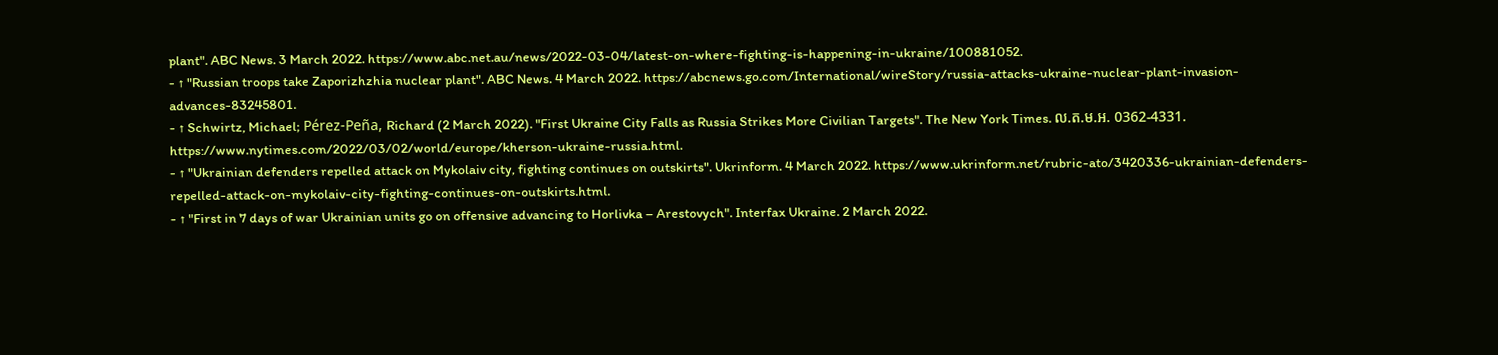plant". ABC News. 3 March 2022. https://www.abc.net.au/news/2022-03-04/latest-on-where-fighting-is-happening-in-ukraine/100881052.
- ↑ "Russian troops take Zaporizhzhia nuclear plant". ABC News. 4 March 2022. https://abcnews.go.com/International/wireStory/russia-attacks-ukraine-nuclear-plant-invasion-advances-83245801.
- ↑ Schwirtz, Michael; Pérez-Peña, Richard (2 March 2022). "First Ukraine City Falls as Russia Strikes More Civilian Targets". The New York Times. ល.ត.ម.អ. 0362-4331. https://www.nytimes.com/2022/03/02/world/europe/kherson-ukraine-russia.html.
- ↑ "Ukrainian defenders repelled attack on Mykolaiv city, fighting continues on outskirts". Ukrinform. 4 March 2022. https://www.ukrinform.net/rubric-ato/3420336-ukrainian-defenders-repelled-attack-on-mykolaiv-city-fighting-continues-on-outskirts.html.
- ↑ "First in 7 days of war Ukrainian units go on offensive advancing to Horlivka – Arestovych". Interfax Ukraine. 2 March 2022.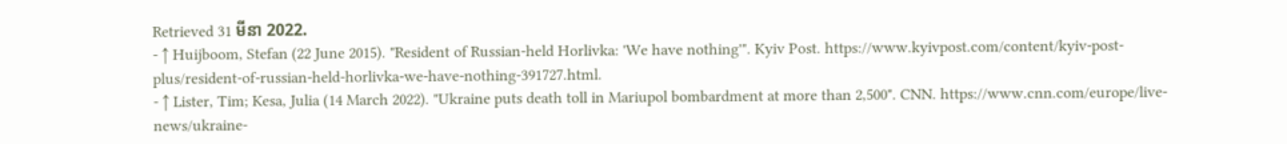Retrieved 31 មីនា 2022.
- ↑ Huijboom, Stefan (22 June 2015). "Resident of Russian-held Horlivka: 'We have nothing'". Kyiv Post. https://www.kyivpost.com/content/kyiv-post-plus/resident-of-russian-held-horlivka-we-have-nothing-391727.html.
- ↑ Lister, Tim; Kesa, Julia (14 March 2022). "Ukraine puts death toll in Mariupol bombardment at more than 2,500". CNN. https://www.cnn.com/europe/live-news/ukraine-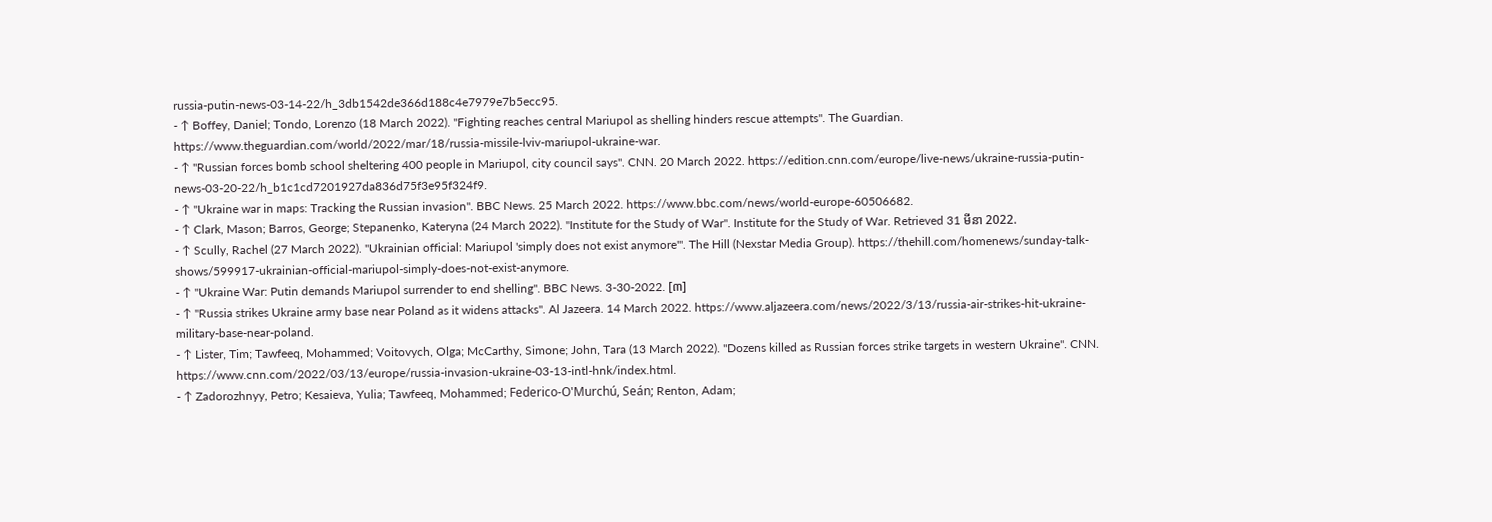russia-putin-news-03-14-22/h_3db1542de366d188c4e7979e7b5ecc95.
- ↑ Boffey, Daniel; Tondo, Lorenzo (18 March 2022). "Fighting reaches central Mariupol as shelling hinders rescue attempts". The Guardian. https://www.theguardian.com/world/2022/mar/18/russia-missile-lviv-mariupol-ukraine-war.
- ↑ "Russian forces bomb school sheltering 400 people in Mariupol, city council says". CNN. 20 March 2022. https://edition.cnn.com/europe/live-news/ukraine-russia-putin-news-03-20-22/h_b1c1cd7201927da836d75f3e95f324f9.
- ↑ "Ukraine war in maps: Tracking the Russian invasion". BBC News. 25 March 2022. https://www.bbc.com/news/world-europe-60506682.
- ↑ Clark, Mason; Barros, George; Stepanenko, Kateryna (24 March 2022). "Institute for the Study of War". Institute for the Study of War. Retrieved 31 មីនា 2022.
- ↑ Scully, Rachel (27 March 2022). "Ukrainian official: Mariupol 'simply does not exist anymore'". The Hill (Nexstar Media Group). https://thehill.com/homenews/sunday-talk-shows/599917-ukrainian-official-mariupol-simply-does-not-exist-anymore.
- ↑ "Ukraine War: Putin demands Mariupol surrender to end shelling". BBC News. 3-30-2022. [៣]
- ↑ "Russia strikes Ukraine army base near Poland as it widens attacks". Al Jazeera. 14 March 2022. https://www.aljazeera.com/news/2022/3/13/russia-air-strikes-hit-ukraine-military-base-near-poland.
- ↑ Lister, Tim; Tawfeeq, Mohammed; Voitovych, Olga; McCarthy, Simone; John, Tara (13 March 2022). "Dozens killed as Russian forces strike targets in western Ukraine". CNN. https://www.cnn.com/2022/03/13/europe/russia-invasion-ukraine-03-13-intl-hnk/index.html.
- ↑ Zadorozhnyy, Petro; Kesaieva, Yulia; Tawfeeq, Mohammed; Federico-O'Murchú, Seán; Renton, Adam;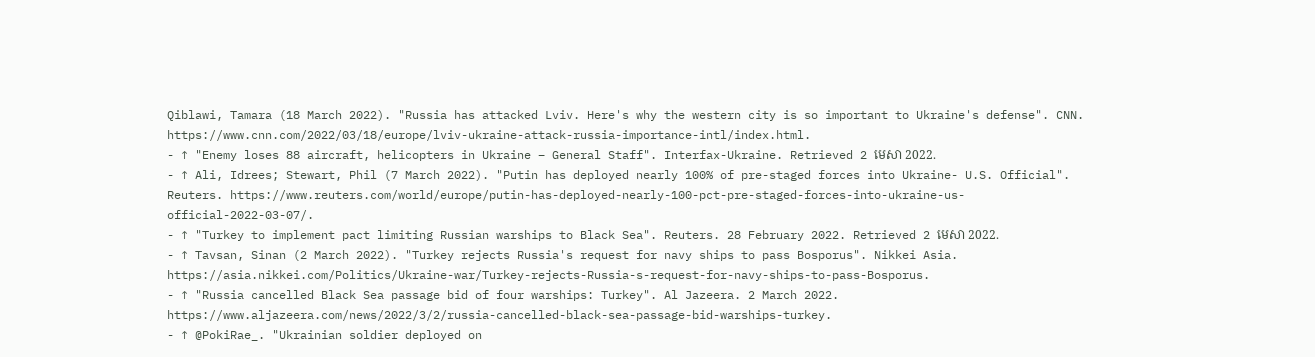Qiblawi, Tamara (18 March 2022). "Russia has attacked Lviv. Here's why the western city is so important to Ukraine's defense". CNN. https://www.cnn.com/2022/03/18/europe/lviv-ukraine-attack-russia-importance-intl/index.html.
- ↑ "Enemy loses 88 aircraft, helicopters in Ukraine – General Staff". Interfax-Ukraine. Retrieved 2 មេសា 2022.
- ↑ Ali, Idrees; Stewart, Phil (7 March 2022). "Putin has deployed nearly 100% of pre-staged forces into Ukraine- U.S. Official". Reuters. https://www.reuters.com/world/europe/putin-has-deployed-nearly-100-pct-pre-staged-forces-into-ukraine-us-official-2022-03-07/.
- ↑ "Turkey to implement pact limiting Russian warships to Black Sea". Reuters. 28 February 2022. Retrieved 2 មេសា 2022.
- ↑ Tavsan, Sinan (2 March 2022). "Turkey rejects Russia's request for navy ships to pass Bosporus". Nikkei Asia. https://asia.nikkei.com/Politics/Ukraine-war/Turkey-rejects-Russia-s-request-for-navy-ships-to-pass-Bosporus.
- ↑ "Russia cancelled Black Sea passage bid of four warships: Turkey". Al Jazeera. 2 March 2022. https://www.aljazeera.com/news/2022/3/2/russia-cancelled-black-sea-passage-bid-warships-turkey.
- ↑ @PokiRae_. "Ukrainian soldier deployed on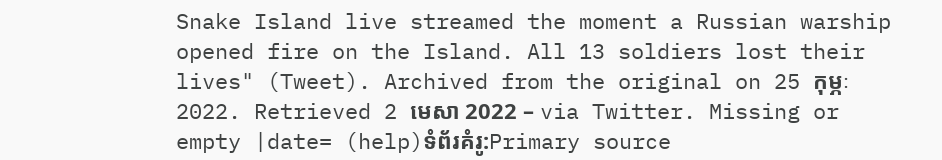Snake Island live streamed the moment a Russian warship opened fire on the Island. All 13 soldiers lost their lives" (Tweet). Archived from the original on 25 កុម្ភៈ 2022. Retrieved 2 មេសា 2022 – via Twitter. Missing or empty |date= (help)ទំព័រគំរូ:Primary source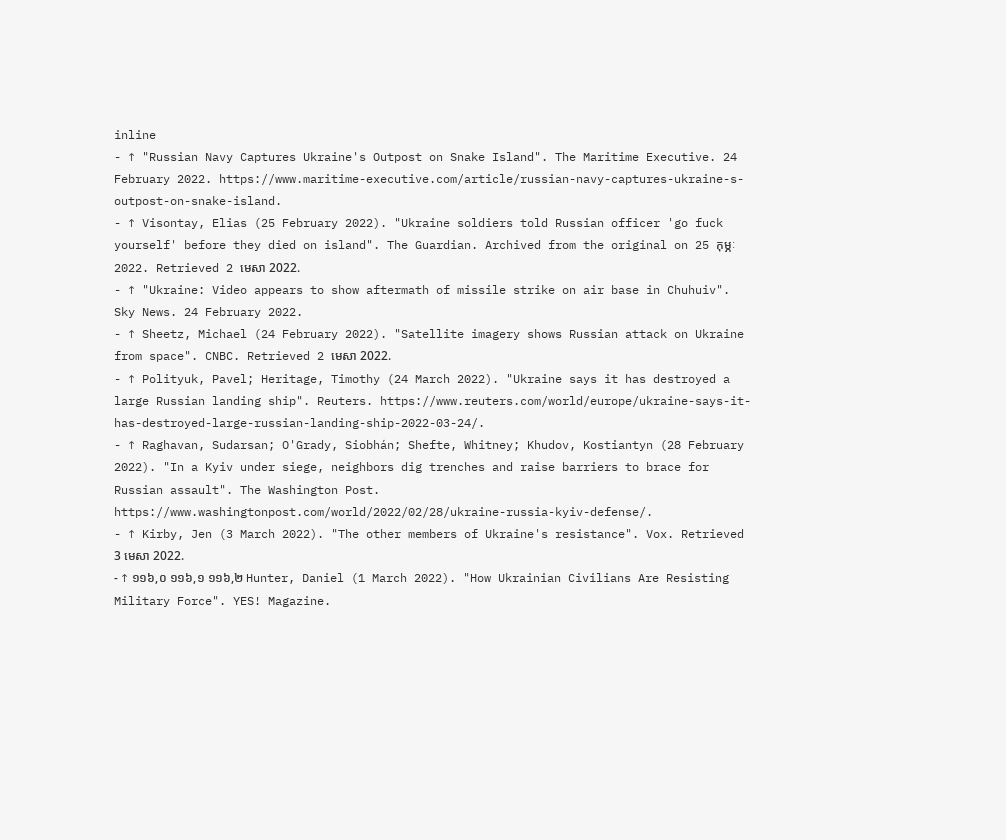inline
- ↑ "Russian Navy Captures Ukraine's Outpost on Snake Island". The Maritime Executive. 24 February 2022. https://www.maritime-executive.com/article/russian-navy-captures-ukraine-s-outpost-on-snake-island.
- ↑ Visontay, Elias (25 February 2022). "Ukraine soldiers told Russian officer 'go fuck yourself' before they died on island". The Guardian. Archived from the original on 25 កុម្ភៈ 2022. Retrieved 2 មេសា 2022.
- ↑ "Ukraine: Video appears to show aftermath of missile strike on air base in Chuhuiv". Sky News. 24 February 2022.
- ↑ Sheetz, Michael (24 February 2022). "Satellite imagery shows Russian attack on Ukraine from space". CNBC. Retrieved 2 មេសា 2022.
- ↑ Polityuk, Pavel; Heritage, Timothy (24 March 2022). "Ukraine says it has destroyed a large Russian landing ship". Reuters. https://www.reuters.com/world/europe/ukraine-says-it-has-destroyed-large-russian-landing-ship-2022-03-24/.
- ↑ Raghavan, Sudarsan; O'Grady, Siobhán; Shefte, Whitney; Khudov, Kostiantyn (28 February 2022). "In a Kyiv under siege, neighbors dig trenches and raise barriers to brace for Russian assault". The Washington Post. https://www.washingtonpost.com/world/2022/02/28/ukraine-russia-kyiv-defense/.
- ↑ Kirby, Jen (3 March 2022). "The other members of Ukraine's resistance". Vox. Retrieved 3 មេសា 2022.
- ↑ ១១៦,០ ១១៦,១ ១១៦,២ Hunter, Daniel (1 March 2022). "How Ukrainian Civilians Are Resisting Military Force". YES! Magazine.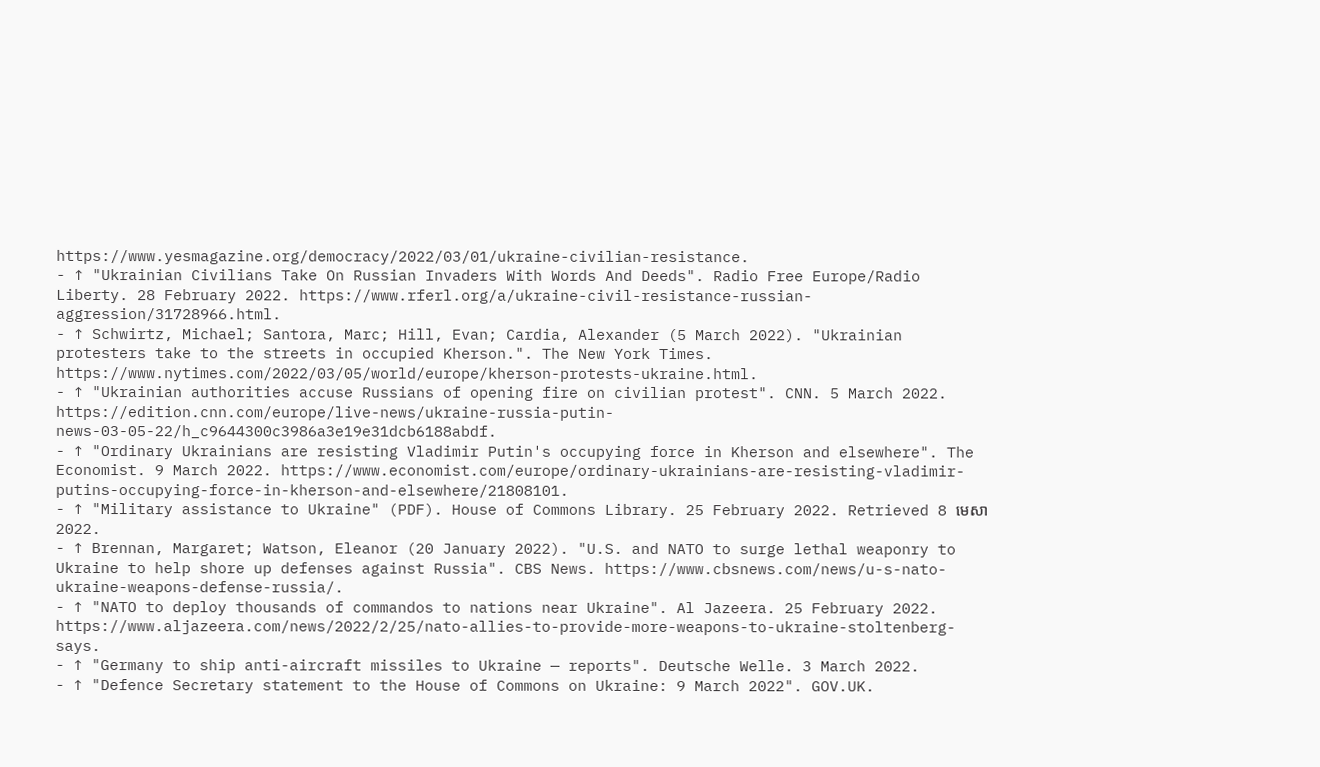https://www.yesmagazine.org/democracy/2022/03/01/ukraine-civilian-resistance.
- ↑ "Ukrainian Civilians Take On Russian Invaders With Words And Deeds". Radio Free Europe/Radio Liberty. 28 February 2022. https://www.rferl.org/a/ukraine-civil-resistance-russian-aggression/31728966.html.
- ↑ Schwirtz, Michael; Santora, Marc; Hill, Evan; Cardia, Alexander (5 March 2022). "Ukrainian protesters take to the streets in occupied Kherson.". The New York Times. https://www.nytimes.com/2022/03/05/world/europe/kherson-protests-ukraine.html.
- ↑ "Ukrainian authorities accuse Russians of opening fire on civilian protest". CNN. 5 March 2022. https://edition.cnn.com/europe/live-news/ukraine-russia-putin-news-03-05-22/h_c9644300c3986a3e19e31dcb6188abdf.
- ↑ "Ordinary Ukrainians are resisting Vladimir Putin's occupying force in Kherson and elsewhere". The Economist. 9 March 2022. https://www.economist.com/europe/ordinary-ukrainians-are-resisting-vladimir-putins-occupying-force-in-kherson-and-elsewhere/21808101.
- ↑ "Military assistance to Ukraine" (PDF). House of Commons Library. 25 February 2022. Retrieved 8 មេសា 2022.
- ↑ Brennan, Margaret; Watson, Eleanor (20 January 2022). "U.S. and NATO to surge lethal weaponry to Ukraine to help shore up defenses against Russia". CBS News. https://www.cbsnews.com/news/u-s-nato-ukraine-weapons-defense-russia/.
- ↑ "NATO to deploy thousands of commandos to nations near Ukraine". Al Jazeera. 25 February 2022. https://www.aljazeera.com/news/2022/2/25/nato-allies-to-provide-more-weapons-to-ukraine-stoltenberg-says.
- ↑ "Germany to ship anti-aircraft missiles to Ukraine — reports". Deutsche Welle. 3 March 2022.
- ↑ "Defence Secretary statement to the House of Commons on Ukraine: 9 March 2022". GOV.UK.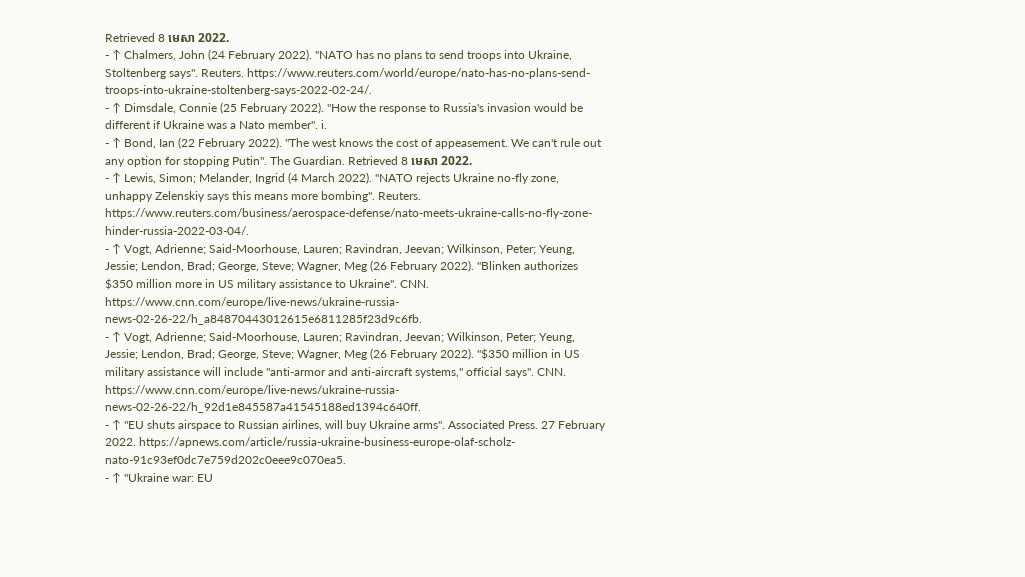Retrieved 8 មេសា 2022.
- ↑ Chalmers, John (24 February 2022). "NATO has no plans to send troops into Ukraine, Stoltenberg says". Reuters. https://www.reuters.com/world/europe/nato-has-no-plans-send-troops-into-ukraine-stoltenberg-says-2022-02-24/.
- ↑ Dimsdale, Connie (25 February 2022). "How the response to Russia's invasion would be different if Ukraine was a Nato member". i.
- ↑ Bond, Ian (22 February 2022). "The west knows the cost of appeasement. We can't rule out any option for stopping Putin". The Guardian. Retrieved 8 មេសា 2022.
- ↑ Lewis, Simon; Melander, Ingrid (4 March 2022). "NATO rejects Ukraine no-fly zone, unhappy Zelenskiy says this means more bombing". Reuters. https://www.reuters.com/business/aerospace-defense/nato-meets-ukraine-calls-no-fly-zone-hinder-russia-2022-03-04/.
- ↑ Vogt, Adrienne; Said-Moorhouse, Lauren; Ravindran, Jeevan; Wilkinson, Peter; Yeung, Jessie; Lendon, Brad; George, Steve; Wagner, Meg (26 February 2022). "Blinken authorizes $350 million more in US military assistance to Ukraine". CNN. https://www.cnn.com/europe/live-news/ukraine-russia-news-02-26-22/h_a84870443012615e6811285f23d9c6fb.
- ↑ Vogt, Adrienne; Said-Moorhouse, Lauren; Ravindran, Jeevan; Wilkinson, Peter; Yeung, Jessie; Lendon, Brad; George, Steve; Wagner, Meg (26 February 2022). "$350 million in US military assistance will include "anti-armor and anti-aircraft systems," official says". CNN. https://www.cnn.com/europe/live-news/ukraine-russia-news-02-26-22/h_92d1e845587a41545188ed1394c640ff.
- ↑ "EU shuts airspace to Russian airlines, will buy Ukraine arms". Associated Press. 27 February 2022. https://apnews.com/article/russia-ukraine-business-europe-olaf-scholz-nato-91c93ef0dc7e759d202c0eee9c070ea5.
- ↑ "Ukraine war: EU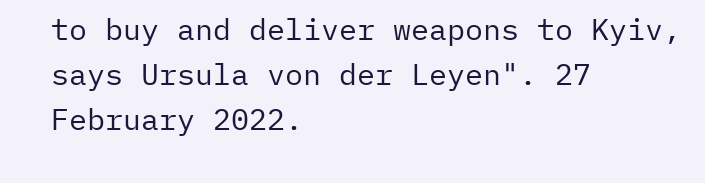to buy and deliver weapons to Kyiv, says Ursula von der Leyen". 27 February 2022.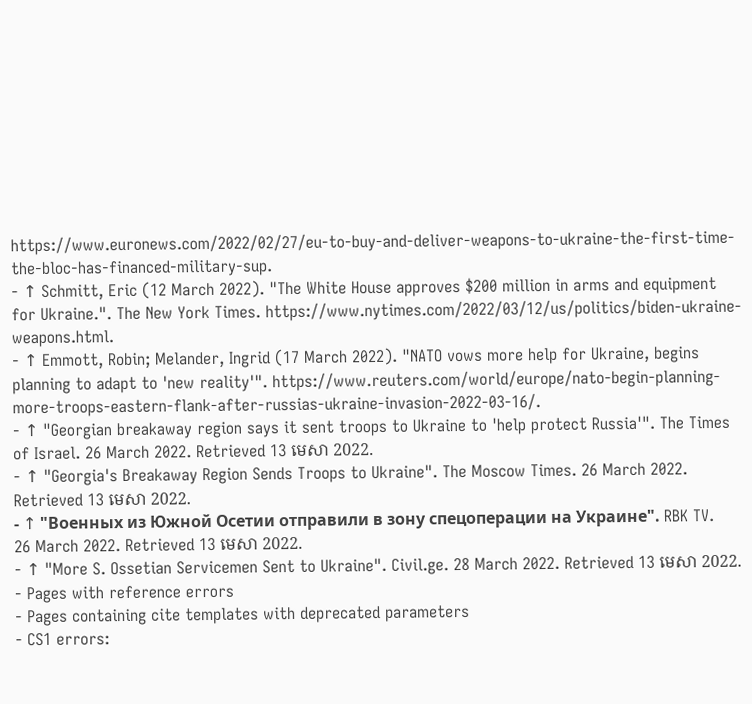https://www.euronews.com/2022/02/27/eu-to-buy-and-deliver-weapons-to-ukraine-the-first-time-the-bloc-has-financed-military-sup.
- ↑ Schmitt, Eric (12 March 2022). "The White House approves $200 million in arms and equipment for Ukraine.". The New York Times. https://www.nytimes.com/2022/03/12/us/politics/biden-ukraine-weapons.html.
- ↑ Emmott, Robin; Melander, Ingrid (17 March 2022). "NATO vows more help for Ukraine, begins planning to adapt to 'new reality'". https://www.reuters.com/world/europe/nato-begin-planning-more-troops-eastern-flank-after-russias-ukraine-invasion-2022-03-16/.
- ↑ "Georgian breakaway region says it sent troops to Ukraine to 'help protect Russia'". The Times of Israel. 26 March 2022. Retrieved 13 មេសា 2022.
- ↑ "Georgia's Breakaway Region Sends Troops to Ukraine". The Moscow Times. 26 March 2022. Retrieved 13 មេសា 2022.
- ↑ "Военных из Южной Осетии отправили в зону спецоперации на Украине". RBK TV. 26 March 2022. Retrieved 13 មេសា 2022.
- ↑ "More S. Ossetian Servicemen Sent to Ukraine". Civil.ge. 28 March 2022. Retrieved 13 មេសា 2022.
- Pages with reference errors
- Pages containing cite templates with deprecated parameters
- CS1 errors: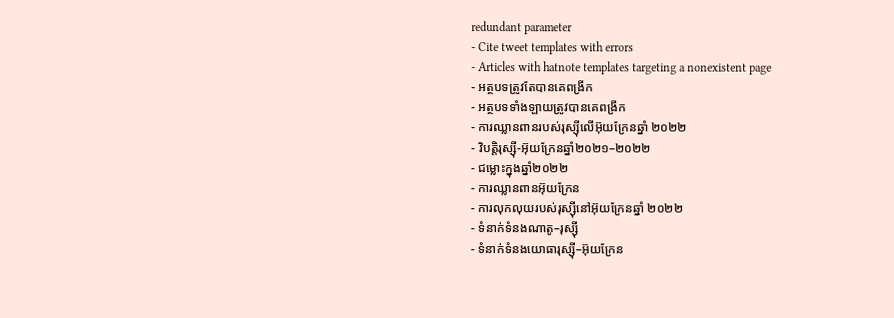redundant parameter
- Cite tweet templates with errors
- Articles with hatnote templates targeting a nonexistent page
- អត្ថបទត្រូវតែបានគេពង្រីក
- អត្ថបទទាំងឡាយត្រូវបានគេពង្រីក
- ការឈ្លានពានរបស់រុស្ស៊ីលើអ៊ុយក្រែនឆ្នាំ ២០២២
- វិបត្តិរុស្ស៊ី-អ៊ុយក្រែនឆ្នាំ២០២១–២០២២
- ជម្លោះក្នុងឆ្នាំ២០២២
- ការឈ្លានពានអ៊ុយក្រែន
- ការលុកលុយរបស់រុស្ស៊ីនៅអ៊ុយក្រែនឆ្នាំ ២០២២
- ទំនាក់ទំនងណាតូ–រុស្ស៊ី
- ទំនាក់ទំនងយោធារុស្ស៊ី–អ៊ុយក្រែន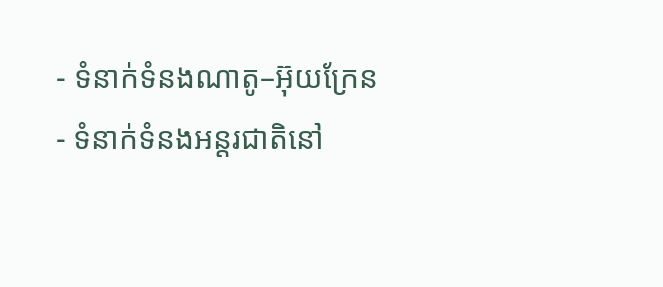- ទំនាក់ទំនងណាតូ–អ៊ុយក្រែន
- ទំនាក់ទំនងអន្តរជាតិនៅ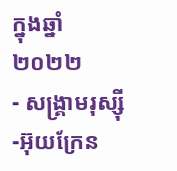ក្នុងឆ្នាំ២០២២
- សង្គ្រាមរុស្ស៊ី-អ៊ុយក្រែន